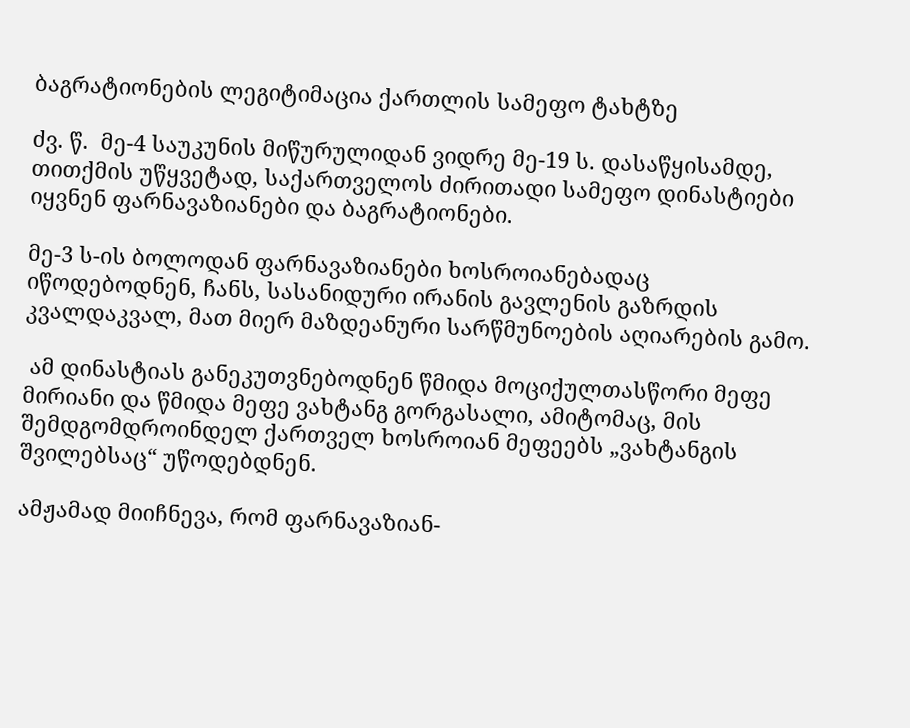ბაგრატიონების ლეგიტიმაცია ქართლის სამეფო ტახტზე

ძვ. წ.  მე-4 საუკუნის მიწურულიდან ვიდრე მე-19 ს. დასაწყისამდე,  თითქმის უწყვეტად, საქართველოს ძირითადი სამეფო დინასტიები იყვნენ ფარნავაზიანები და ბაგრატიონები.

მე-3 ს-ის ბოლოდან ფარნავაზიანები ხოსროიანებადაც იწოდებოდნენ, ჩანს, სასანიდური ირანის გავლენის გაზრდის კვალდაკვალ, მათ მიერ მაზდეანური სარწმუნოების აღიარების გამო.

 ამ დინასტიას განეკუთვნებოდნენ წმიდა მოციქულთასწორი მეფე მირიანი და წმიდა მეფე ვახტანგ გორგასალი, ამიტომაც, მის შემდგომდროინდელ ქართველ ხოსროიან მეფეებს „ვახტანგის შვილებსაც“ უწოდებდნენ.

ამჟამად მიიჩნევა, რომ ფარნავაზიან-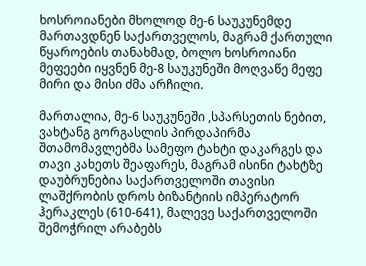ხოსროიანები მხოლოდ მე-6 საუკუნემდე მართავდნენ საქართველოს, მაგრამ ქართული წყაროების თანახმად, ბოლო ხოსროიანი მეფეები იყვნენ მე-8 საუკუნეში მოღვაწე მეფე მირი და მისი ძმა არჩილი.

მართალია, მე-6 საუკუნეში ,სპარსეთის ნებით, ვახტანგ გორგასლის პირდაპირმა შთამომავლებმა სამეფო ტახტი დაკარგეს და თავი კახეთს შეაფარეს, მაგრამ ისინი ტახტზე დაუბრუნებია საქართველოში თავისი ლაშქრობის დროს ბიზანტიის იმპერატორ ჰერაკლეს (610-641), მალევე საქართველოში შემოჭრილ არაბებს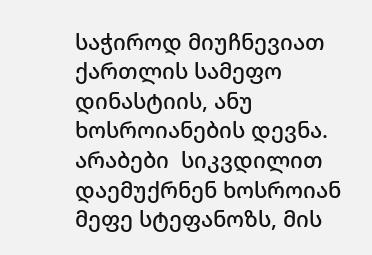საჭიროდ მიუჩნევიათ ქართლის სამეფო დინასტიის, ანუ ხოსროიანების დევნა. არაბები  სიკვდილით დაემუქრნენ ხოსროიან მეფე სტეფანოზს, მის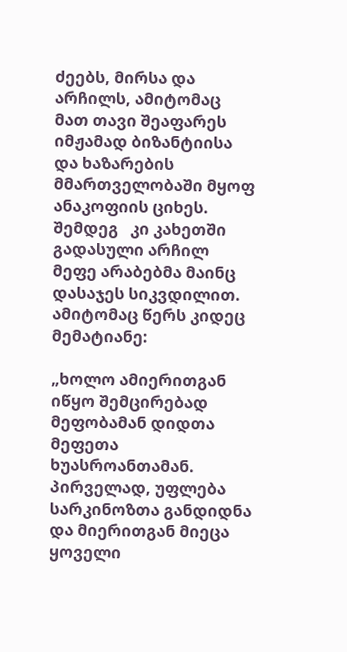ძეებს, მირსა და არჩილს, ამიტომაც მათ თავი შეაფარეს იმჟამად ბიზანტიისა და ხაზარების მმართველობაში მყოფ   ანაკოფიის ციხეს. შემდეგ   კი კახეთში გადასული არჩილ მეფე არაბებმა მაინც დასაჯეს სიკვდილით. ამიტომაც წერს კიდეც მემატიანე:

„ხოლო ამიერითგან იწყო შემცირებად მეფობამან დიდთა მეფეთა ხუასროანთამან. პირველად, უფლება სარკინოზთა განდიდნა და მიერითგან მიეცა ყოველი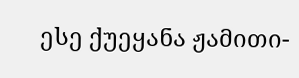ესე ქუეყანა ჟამითი-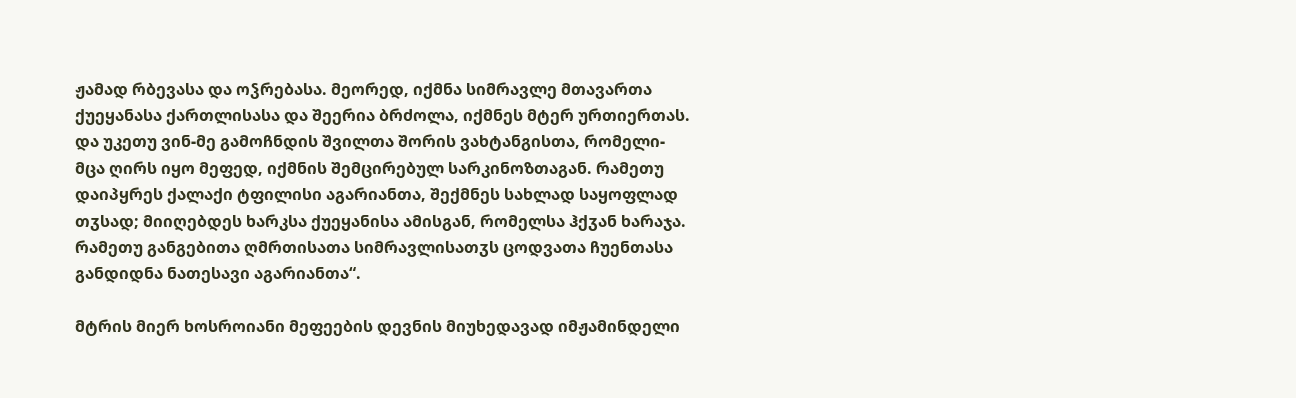ჟამად რბევასა და ოჴრებასა. მეორედ, იქმნა სიმრავლე მთავართა ქუეყანასა ქართლისასა და შეერია ბრძოლა, იქმნეს მტერ ურთიერთას. და უკეთუ ვინ-მე გამოჩნდის შვილთა შორის ვახტანგისთა, რომელი-მცა ღირს იყო მეფედ, იქმნის შემცირებულ სარკინოზთაგან. რამეთუ დაიპყრეს ქალაქი ტფილისი აგარიანთა, შექმნეს სახლად საყოფლად თჳსად; მიიღებდეს ხარკსა ქუეყანისა ამისგან, რომელსა ჰქჳან ხარაჯა. რამეთუ განგებითა ღმრთისათა სიმრავლისათჳს ცოდვათა ჩუენთასა განდიდნა ნათესავი აგარიანთა“.

მტრის მიერ ხოსროიანი მეფეების დევნის მიუხედავად იმჟამინდელი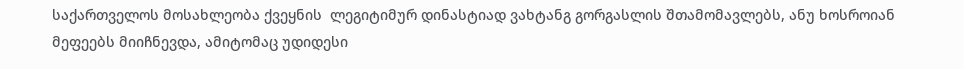საქართველოს მოსახლეობა ქვეყნის  ლეგიტიმურ დინასტიად ვახტანგ გორგასლის შთამომავლებს, ანუ ხოსროიან მეფეებს მიიჩნევდა, ამიტომაც უდიდესი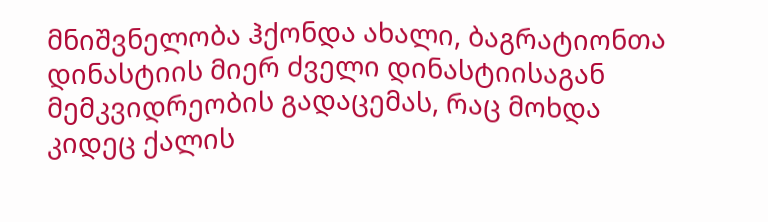მნიშვნელობა ჰქონდა ახალი, ბაგრატიონთა დინასტიის მიერ ძველი დინასტიისაგან მემკვიდრეობის გადაცემას, რაც მოხდა კიდეც ქალის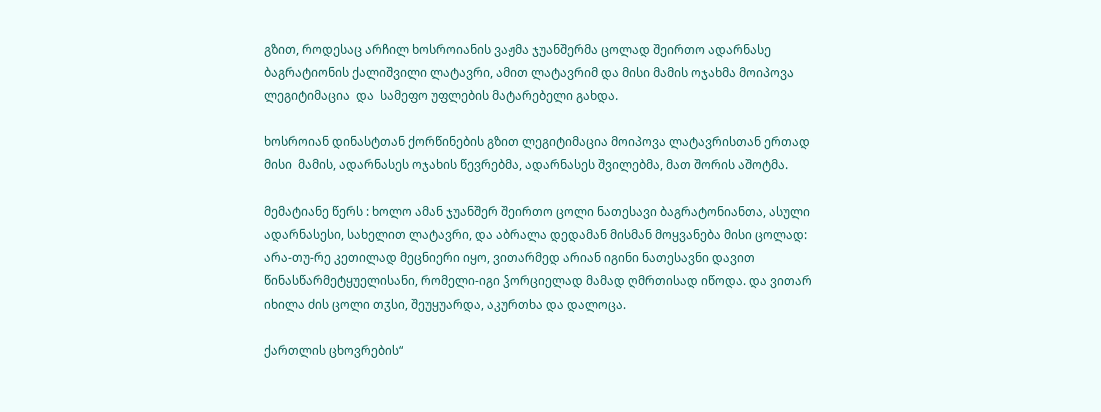გზით, როდესაც არჩილ ხოსროიანის ვაჟმა ჯუანშერმა ცოლად შეირთო ადარნასე ბაგრატიონის ქალიშვილი ლატავრი, ამით ლატავრიმ და მისი მამის ოჯახმა მოიპოვა ლეგიტიმაცია  და  სამეფო უფლების მატარებელი გახდა.

ხოსროიან დინასტთან ქორწინების გზით ლეგიტიმაცია მოიპოვა ლატავრისთან ერთად მისი  მამის, ადარნასეს ოჯახის წევრებმა, ადარნასეს შვილებმა, მათ შორის აშოტმა.

მემატიანე წერს : ხოლო ამან ჯუანშერ შეირთო ცოლი ნათესავი ბაგრატონიანთა, ასული ადარნასესი, სახელით ლატავრი, და აბრალა დედამან მისმან მოყვანება მისი ცოლად: არა-თუ-რე კეთილად მეცნიერი იყო, ვითარმედ არიან იგინი ნათესავნი დავით წინასწარმეტყუელისანი, რომელი-იგი ჴორციელად მამად ღმრთისად იწოდა. და ვითარ იხილა ძის ცოლი თჳსი, შეუყუარდა, აკურთხა და დალოცა.

ქართლის ცხოვრების“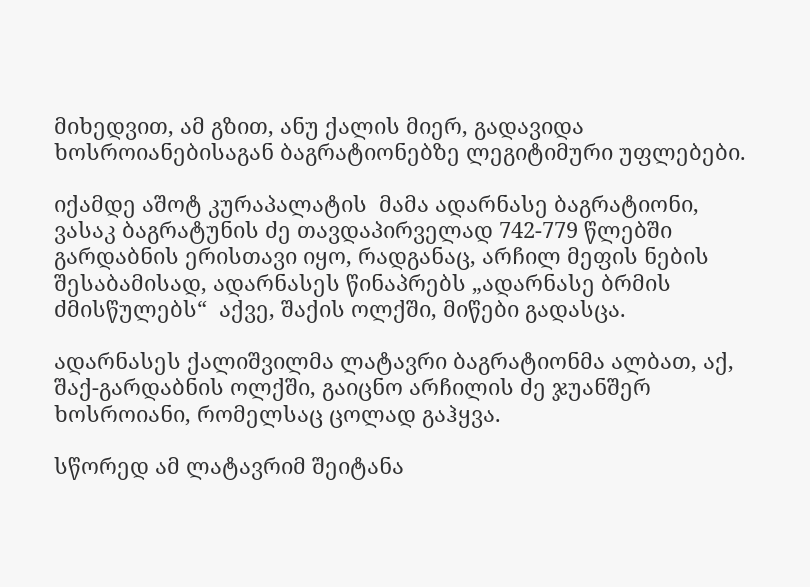მიხედვით, ამ გზით, ანუ ქალის მიერ, გადავიდა ხოსროიანებისაგან ბაგრატიონებზე ლეგიტიმური უფლებები.

იქამდე აშოტ კურაპალატის  მამა ადარნასე ბაგრატიონი, ვასაკ ბაგრატუნის ძე თავდაპირველად 742-779 წლებში გარდაბნის ერისთავი იყო, რადგანაც, არჩილ მეფის ნების შესაბამისად, ადარნასეს წინაპრებს „ადარნასე ბრმის ძმისწულებს“  აქვე, შაქის ოლქში, მიწები გადასცა.

ადარნასეს ქალიშვილმა ლატავრი ბაგრატიონმა ალბათ, აქ, შაქ-გარდაბნის ოლქში, გაიცნო არჩილის ძე ჯუანშერ ხოსროიანი, რომელსაც ცოლად გაჰყვა.

სწორედ ამ ლატავრიმ შეიტანა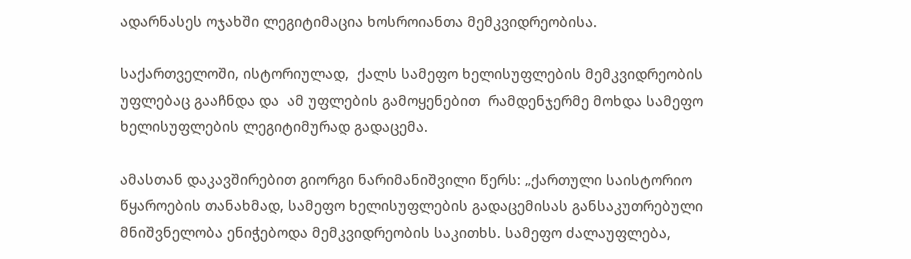ადარნასეს ოჯახში ლეგიტიმაცია ხოსროიანთა მემკვიდრეობისა.

საქართველოში, ისტორიულად,  ქალს სამეფო ხელისუფლების მემკვიდრეობის უფლებაც გააჩნდა და  ამ უფლების გამოყენებით  რამდენჯერმე მოხდა სამეფო ხელისუფლების ლეგიტიმურად გადაცემა.

ამასთან დაკავშირებით გიორგი ნარიმანიშვილი წერს: „ქართული საისტორიო წყაროების თანახმად, სამეფო ხელისუფლების გადაცემისას განსაკუთრებული მნიშვნელობა ენიჭებოდა მემკვიდრეობის საკითხს. სამეფო ძალაუფლება,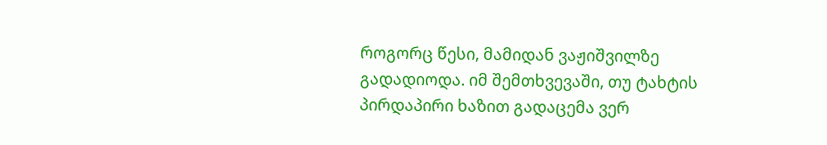როგორც წესი, მამიდან ვაჟიშვილზე გადადიოდა. იმ შემთხვევაში, თუ ტახტის პირდაპირი ხაზით გადაცემა ვერ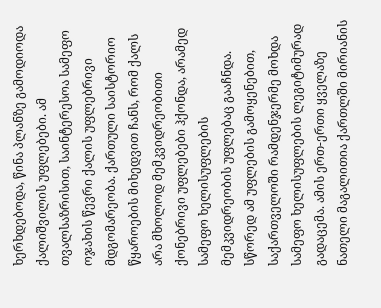ხერხდებოდა, წინა პლანზე გამოდიოდა ქალიშვილის უფლებები. ამ თვალსაზრისით, საინტერესოა სამეფო ოჯახის წევრი ქალის უფლებრივი მდგომარეობა. ქართული საისტორიო წყაროების მიხედვით ჩანს, რომ ქალს არა მხოლოდ მემკვიდრეობითი ქონებრივი უფლებები ჰქონდა, არამედ სამეფო ხელისუფლების მემკვიდრეობის უფლებაც გააჩნდა. სწორედ ამ უფლების გამოყენებით, საქართველოში რამდენჯერმე მოხდა სამეფო ხელისუფლების ლეგიტიმურად გადაცემა. ამის ერთ-ერთი ყველაზე ნათელი მაგალითია ქართლში მირიანის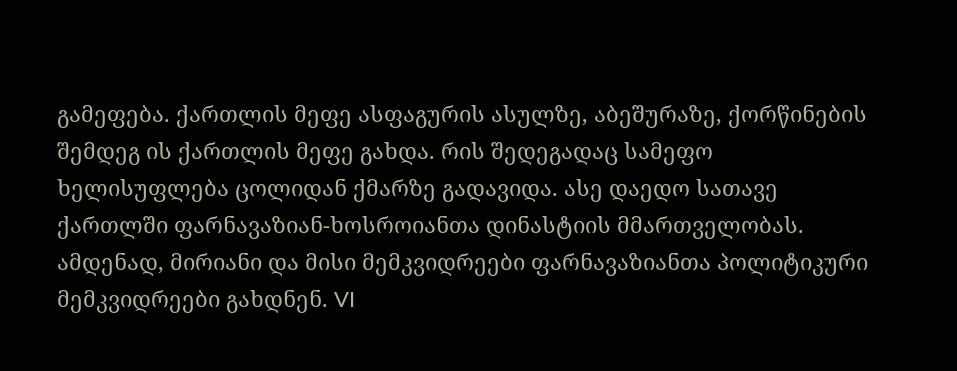გამეფება. ქართლის მეფე ასფაგურის ასულზე, აბეშურაზე, ქორწინების შემდეგ ის ქართლის მეფე გახდა. რის შედეგადაც სამეფო ხელისუფლება ცოლიდან ქმარზე გადავიდა. ასე დაედო სათავე ქართლში ფარნავაზიან-ხოსროიანთა დინასტიის მმართველობას. ამდენად, მირიანი და მისი მემკვიდრეები ფარნავაზიანთა პოლიტიკური მემკვიდრეები გახდნენ. VI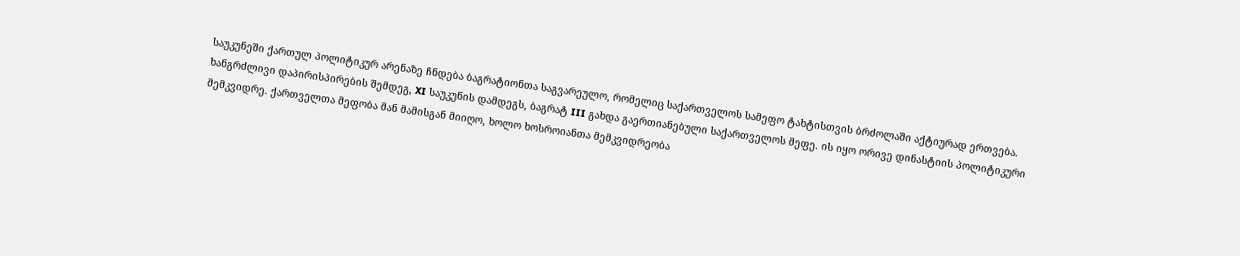საუკუნეში ქართულ პოლიტიკურ არენაზე ჩნდება ბაგრატიონთა საგვარეულო, რომელიც საქართველოს სამეფო ტახტისთვის ბრძოლაში აქტიურად ერთვება. ხანგრძლივი დაპირისპირების შემდეგ, XI საუკუნის დამდეგს, ბაგრატ III გახდა გაერთიანებული საქართველოს მეფე. ის იყო ორივე დინასტიის პოლიტიკური მემკვიდრე. ქართველთა მეფობა მან მამისგან მიიღო, ხოლო ხოსროიანთა მემკვიდრეობა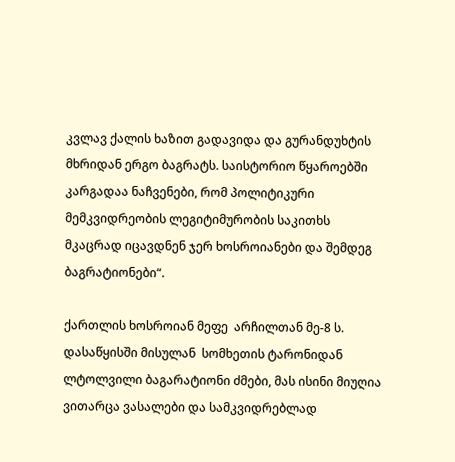კვლავ ქალის ხაზით გადავიდა და გურანდუხტის მხრიდან ერგო ბაგრატს. საისტორიო წყაროებში კარგადაა ნაჩვენები, რომ პოლიტიკური მემკვიდრეობის ლეგიტიმურობის საკითხს მკაცრად იცავდნენ ჯერ ხოსროიანები და შემდეგ ბაგრატიონები“.

ქართლის ხოსროიან მეფე  არჩილთან მე-8 ს. დასაწყისში მისულან  სომხეთის ტარონიდან ლტოლვილი ბაგარატიონი ძმები, მას ისინი მიუღია ვითარცა ვასალები და სამკვიდრებლად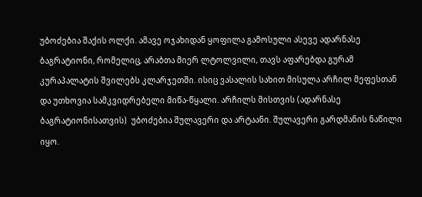უბოძებია შაქის ოლქი. ამავე ოჯახიდან ყოფილა გამოსული ასევე ადარნასე ბაგრატიონი, რომელიც, არაბთა მიერ ლტოლვილი, თავს აფარებდა გურამ კურაპალატის შვილებს კლარჯეთში. ისიც ვასალის სახით მისულა არჩილ მეფესთან და უთხოვია სამკვიდრებელი მიწა-წყალი. არჩილს მისთვის (ადარნასე ბაგრატიონისათვის)  უბოძებია შულავერი და არტაანი. შულავერი გარდმანის ნაწილი იყო.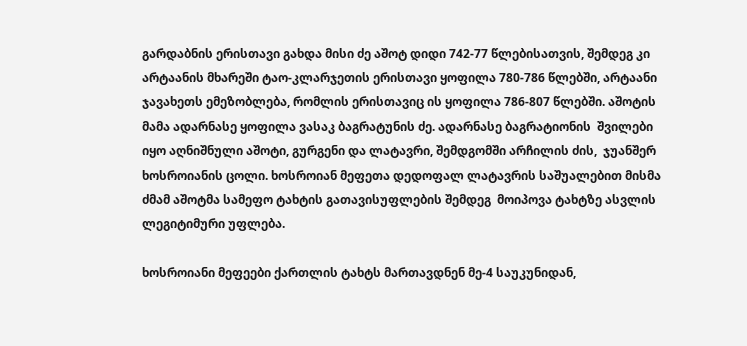გარდაბნის ერისთავი გახდა მისი ძე აშოტ დიდი 742-77 წლებისათვის, შემდეგ კი არტაანის მხარეში ტაო-კლარჯეთის ერისთავი ყოფილა 780-786 წლებში, არტაანი ჯავახეთს ემეზობლება, რომლის ერისთავიც ის ყოფილა 786-807 წლებში. აშოტის მამა ადარნასე ყოფილა ვასაკ ბაგრატუნის ძე. ადარნასე ბაგრატიონის  შვილები იყო აღნიშნული აშოტი, გურგენი და ლატავრი, შემდგომში არჩილის ძის,  ჯუანშერ ხოსროიანის ცოლი. ხოსროიან მეფეთა დედოფალ ლატავრის საშუალებით მისმა ძმამ აშოტმა სამეფო ტახტის გათავისუფლების შემდეგ  მოიპოვა ტახტზე ასვლის ლეგიტიმური უფლება.

ხოსროიანი მეფეები ქართლის ტახტს მართავდნენ მე-4 საუკუნიდან,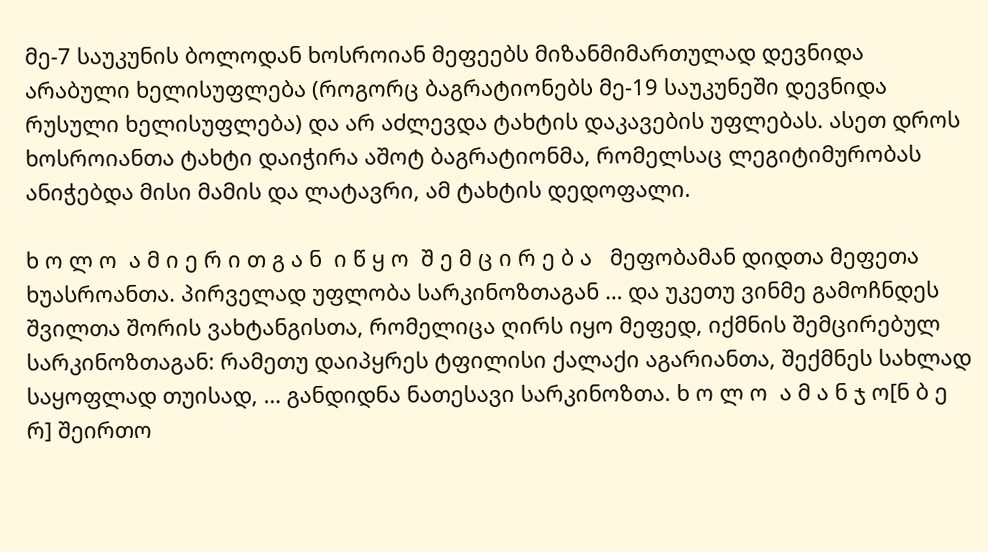მე-7 საუკუნის ბოლოდან ხოსროიან მეფეებს მიზანმიმართულად დევნიდა არაბული ხელისუფლება (როგორც ბაგრატიონებს მე-19 საუკუნეში დევნიდა რუსული ხელისუფლება) და არ აძლევდა ტახტის დაკავების უფლებას. ასეთ დროს ხოსროიანთა ტახტი დაიჭირა აშოტ ბაგრატიონმა, რომელსაც ლეგიტიმურობას ანიჭებდა მისი მამის და ლატავრი, ამ ტახტის დედოფალი.

ხ ო ლ ო  ა მ ი ე რ ი თ გ ა ნ  ი წ ყ ო  შ ე მ ც ი რ ე ბ ა   მეფობამან დიდთა მეფეთა ხუასროანთა. პირველად უფლობა სარკინოზთაგან … და უკეთუ ვინმე გამოჩნდეს შვილთა შორის ვახტანგისთა, რომელიცა ღირს იყო მეფედ, იქმნის შემცირებულ სარკინოზთაგან: რამეთუ დაიპყრეს ტფილისი ქალაქი აგარიანთა, შექმნეს სახლად საყოფლად თუისად, … განდიდნა ნათესავი სარკინოზთა. ხ ო ლ ო  ა მ ა ნ ჯ ო[ნ ბ ე რ] შეირთო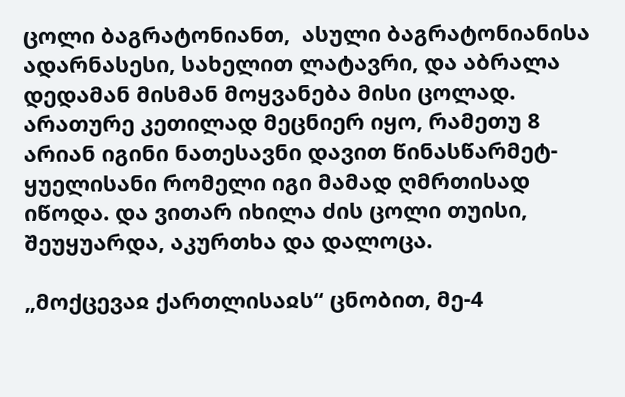ცოლი ბაგრატონიანთ,  ასული ბაგრატონიანისა ადარნასესი, სახელით ლატავრი, და აბრალა დედამან მისმან მოყვანება მისი ცოლად. არათურე კეთილად მეცნიერ იყო, რამეთუ 8 არიან იგინი ნათესავნი დავით წინასწარმეტ- ყუელისანი რომელი იგი მამად ღმრთისად იწოდა. და ვითარ იხილა ძის ცოლი თუისი, შეუყუარდა, აკურთხა და დალოცა.

„მოქცევაჲ ქართლისაჲს“ ცნობით, მე-4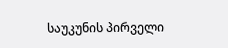საუკუნის პირველი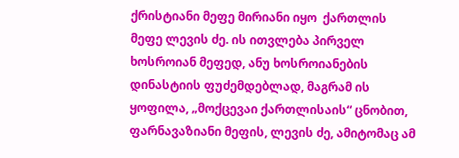ქრისტიანი მეფე მირიანი იყო  ქართლის მეფე ლევის ძე. ის ითვლება პირველ ხოსროიან მეფედ, ანუ ხოსროიანების დინასტიის ფუძემდებლად, მაგრამ ის ყოფილა, „მოქცევაი ქართლისაის“ ცნობით, ფარნავაზიანი მეფის, ლევის ძე, ამიტომაც ამ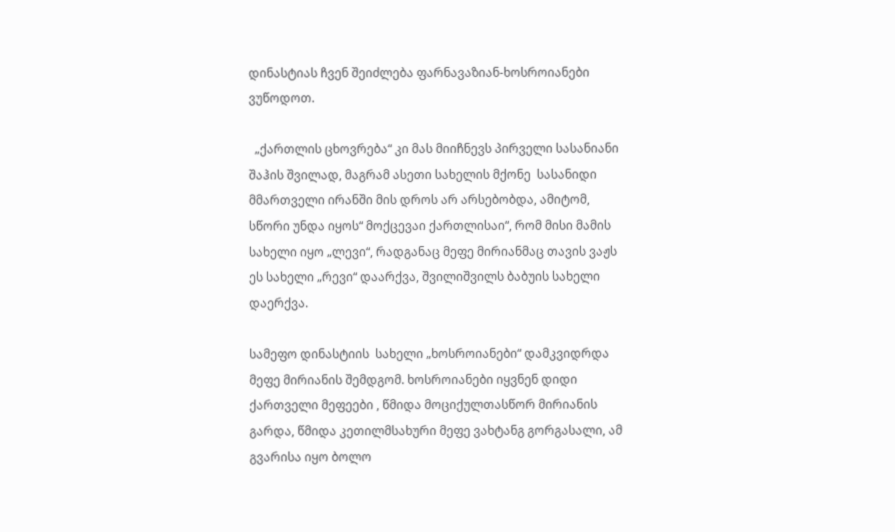დინასტიას ჩვენ შეიძლება ფარნავაზიან-ხოსროიანები ვუწოდოთ.

  „ქართლის ცხოვრება“ კი მას მიიჩნევს პირველი სასანიანი შაჰის შვილად, მაგრამ ასეთი სახელის მქონე  სასანიდი მმართველი ირანში მის დროს არ არსებობდა, ამიტომ, სწორი უნდა იყოს“ მოქცევაი ქართლისაი“, რომ მისი მამის სახელი იყო „ლევი“, რადგანაც მეფე მირიანმაც თავის ვაჟს ეს სახელი „რევი“ დაარქვა, შვილიშვილს ბაბუის სახელი დაერქვა.

სამეფო დინასტიის  სახელი „ხოსროიანები“ დამკვიდრდა მეფე მირიანის შემდგომ. ხოსროიანები იყვნენ დიდი ქართველი მეფეები , წმიდა მოციქულთასწორ მირიანის გარდა, წმიდა კეთილმსახური მეფე ვახტანგ გორგასალი, ამ გვარისა იყო ბოლო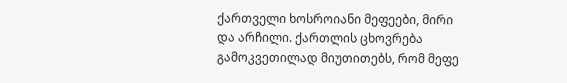ქართველი ხოსროიანი მეფეები, მირი და არჩილი. ქართლის ცხოვრება გამოკვეთილად მიუთითებს, რომ მეფე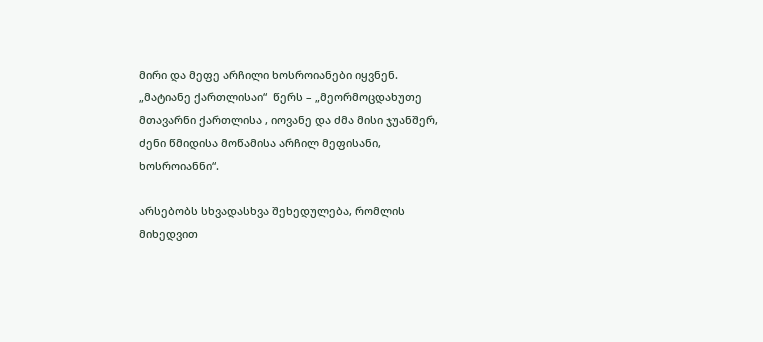მირი და მეფე არჩილი ხოსროიანები იყვნენ.     „მატიანე ქართლისაი“  წერს – „მეორმოცდახუთე  მთავარნი ქართლისა , იოვანე და ძმა მისი ჯუანშერ, ძენი წმიდისა მოწამისა არჩილ მეფისანი, ხოსროიანნი“.

არსებობს სხვადასხვა შეხედულება, რომლის მიხედვით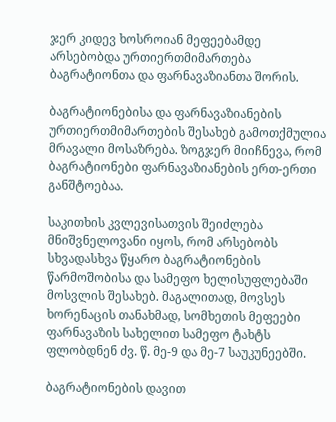ჯერ კიდევ ხოსროიან მეფეებამდე არსებობდა ურთიერთმიმართება ბაგრატიონთა და ფარნავაზიანთა შორის.

ბაგრატიონებისა და ფარნავაზიანების ურთიერთმიმართების შესახებ გამოთქმულია მრავალი მოსაზრება. ზოგჯერ მიიჩნევა, რომ ბაგრატიონები ფარნავაზიანების ერთ-ერთი განშტოებაა.

საკითხის კვლევისათვის შეიძლება მნიშვნელოვანი იყოს, რომ არსებობს სხვადასხვა წყარო ბაგრატიონების  წარმოშობისა და სამეფო ხელისუფლებაში მოსვლის შესახებ. მაგალითად, მოვსეს ხორენაცის თანახმად, სომხეთის მეფეები ფარნავაზის სახელით სამეფო ტახტს ფლობდნენ ძვ. წ. მე-9 და მე-7 საუკუნეებში.

ბაგრატიონების დავით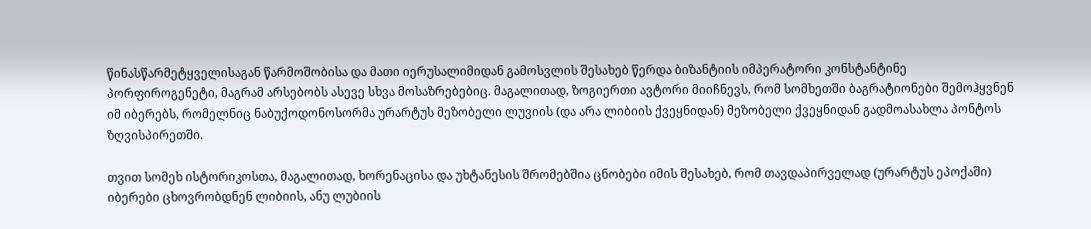წინასწარმეტყველისაგან წარმოშობისა და მათი იერუსალიმიდან გამოსვლის შესახებ წერდა ბიზანტიის იმპერატორი კონსტანტინე პორფიროგენეტი, მაგრამ არსებობს ასევე სხვა მოსაზრებებიც. მაგალითად, ზოგიერთი ავტორი მიიჩნევს, რომ სომხეთში ბაგრატიონები შემოჰყვნენ იმ იბერებს, რომელნიც ნაბუქოდონოსორმა ურარტუს მეზობელი ლუვიის (და არა ლიბიის ქვეყნიდან) მეზობელი ქვეყნიდან გადმოასახლა პონტოს ზღვისპირეთში.

თვით სომეხ ისტორიკოსთა, მაგალითად, ხორენაცისა და უხტანესის შრომებშია ცნობები იმის შესახებ, რომ თავდაპირველად (ურარტუს ეპოქაში) იბერები ცხოვრობდნენ ლიბიის, ანუ ლუბიის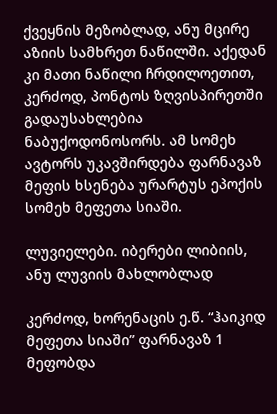ქვეყნის მეზობლად, ანუ მცირე აზიის სამხრეთ ნაწილში. აქედან კი მათი ნაწილი ჩრდილოეთით, კერძოდ, პონტოს ზღვისპირეთში გადაუსახლებია ნაბუქოდონოსორს. ამ სომეხ ავტორს უკავშირდება ფარნავაზ მეფის ხსენება ურარტუს ეპოქის სომეხ მეფეთა სიაში.

ლუვიელები. იბერები ლიბიის, ანუ ლუვიის მახლობლად

კერძოდ, ხორენაცის ე.წ. “ჰაიკიდ მეფეთა სიაში” ფარნავაზ 1 მეფობდა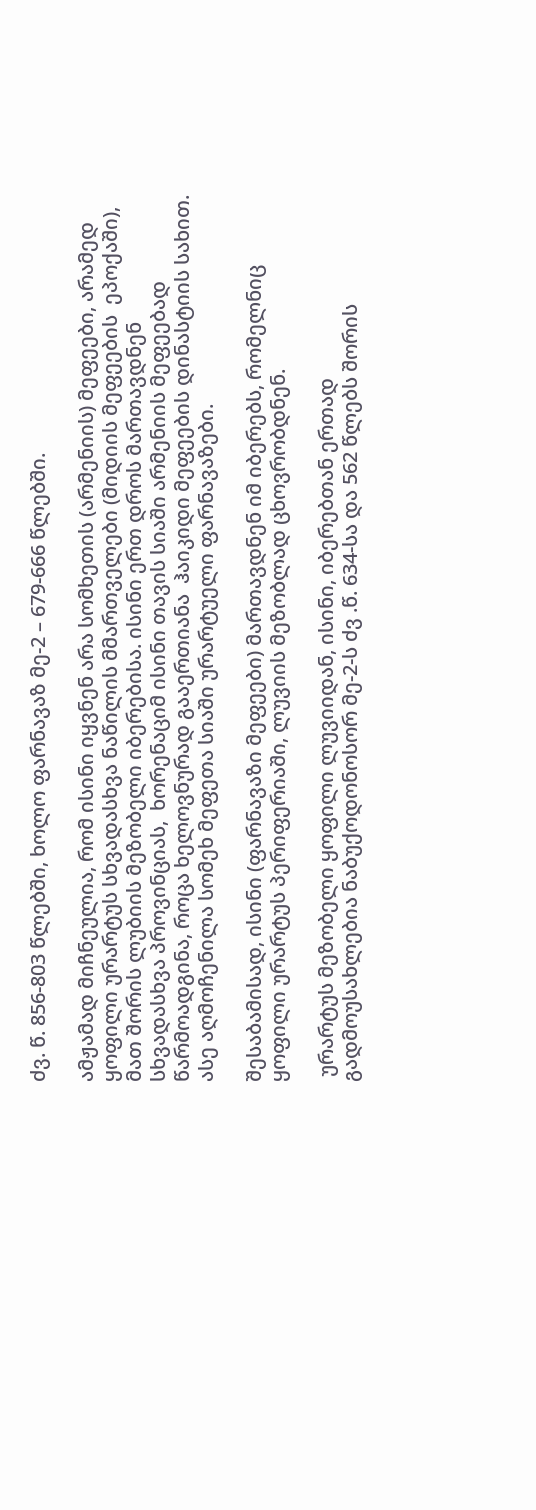ძვ. წ. 856-803 წლებში, ხოლო ფარნავაზ მე-2 – 679-666 წლებში.

ამჟამად მიჩნეულია, რომ ისინი იყვნენ არა სომხეთის (არმენიის) მეფეები, არამედ ყოფილი ურარტუს სხვადასხვა ნაწილის მმართველები (მიდიის მეფეების  ეპოქაში), მათ შორის ლუბიის მეზობელი იბერებისა. ისინი ერთ დროს მართავდნენ სხვადასხვა პროვინციას,  ხორენაციმ ისინი თავის სიაში არმენიის მეფეებად წარმოადგინა, როცა ხელოვნურად გააერთიანა  ჰაიკიდი მეფეების დინასტიის სახით.  ასე აღმოჩენილა სომეხ მეფეთა სიაში ურარტუელი ფარნავაზები.

შესაბამისად, ისინი (ფარნავაზი მეფეები) მართავდნენ იმ იბერებს, რომელნიც ყოფილი ურარტუს პერიფერიაში, ლუვიის მეზობლად ცხოვრობდნენ.

 ურარტუს მეზობელი ყოფილი ლუვიიდან, ისინი, იბერებთან ერთად გადმოუსახლებია ნაბუქოდონოსორ მე-2-ს ძვ .წ. 634-სა და 562 წლებს შორის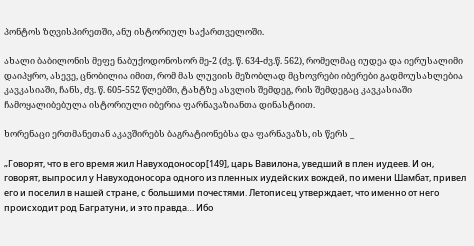პონტოს ზღვისპირეთში, ანუ ისტორიულ საქართველოში.

ახალი ბაბილონის მეფე ნაბუქოდონოსორ მე-2 (ძვ. წ. 634-ძვ.წ. 562), რომელმაც იუდეა და იერუსალიმი დაიპყრო, ასევე, ცნობილია იმით, რომ მას ლუვიის მეზობლად მცხოვრები იბერები გადმოუსახლებია კავკასიაში, ჩანს, ძვ. წ. 605-552 წლებში, ტახტზე ასვლის შემდეგ, რის შემდეგაც კავკასიაში ჩამოყალიბებულა ისტორიული იბერია ფარნავაზიანთა დინასტიით.

ხორენაცი ერთმანეთან აკავშირებს ბაგრატიონებსა და ფარნავაზს, ის წერს _

„Говорят, что в его время жил Навуходоносор[149], царь Вавилона, уведший в плен иудеев. И он, говорят, выпросил у Навуходоносора одного из пленных иудейских вождей, по имени Шамбат, привел его и поселил в нашей стране, с большими почестями. Летописец утверждает, что именно от него происходит род Багратуни, и это правда… Ибо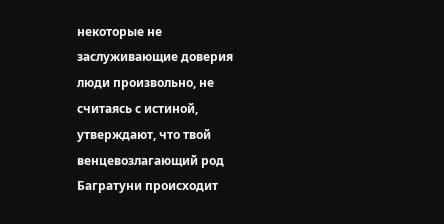некоторые не заслуживающие доверия люди произвольно, не считаясь с истиной, утверждают, что твой венцевозлагающий род Багратуни происходит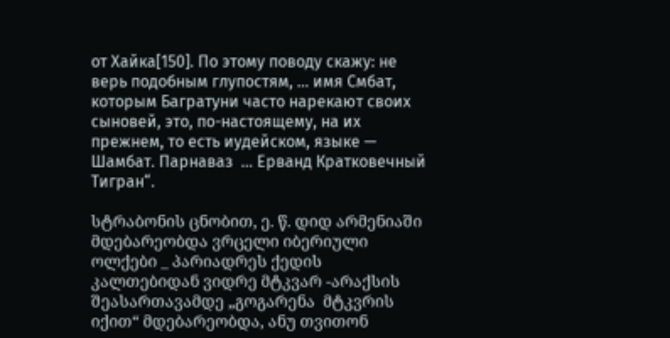от Хайка[150]. По этому поводу скажу: не верь подобным глупостям, … имя Смбат, которым Багратуни часто нарекают своих сыновей, это, по-настоящему, на их прежнем, то есть иудейском, языке — Шамбат. Парнаваз  … Ерванд Кратковечный Тигран“.

სტრაბონის ცნობით, ე. წ. დიდ არმენიაში მდებარეობდა ვრცელი იბერიული ოლქები _ პარიადრეს ქედის კალთებიდან ვიდრე მტკვარ -არაქსის შეასართავამდე „გოგარენა  მტკვრის იქით“ მდებარეობდა, ანუ თვითონ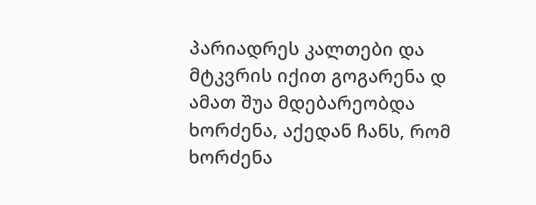პარიადრეს კალთები და მტკვრის იქით გოგარენა დ ამათ შუა მდებარეობდა ხორძენა, აქედან ჩანს, რომ ხორძენა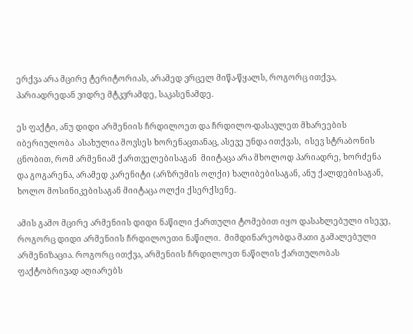ერქვა არა მცირე ტერიტორიას, არამედ ვრცელ მიწა-წყალს, როგორც ითქვა, პარიადრედან ვიდრე მტკვრამდე, საკასენამდე.

ეს ფაქტი, ანუ დიდი არმენიის ჩრდილოეთ და ჩრდილო-დასავლეთ მხარეების იბერიულობა  ასახულია მოვსეს ხორენაცთანაც, ასევე უნდა ითქვას,  ისევ სტრაბონის ცნობით, რომ არმენიამ ქართველებისაგან  მიიტაცა არა მხოლოდ პარიადრე, ხორძენა და გოგარენა, არამედ კარენიტი (არზრუმის ოლქი) ხალიბებისაგან, ანუ ქალდებისაგან, ხოლო მოსინიკებისაგან მიიტაცა ოლქი ქსერქსენე.

ამის გამო მცირე არმენიის დიდი ნაწილი ქართული ტომებით იყო დასახლებული ისევე, როგორც დიდი არმენიის ჩრდილოეთი ნაწილი.  მიმდინარეობდა მათი გამალებული არმენიზაცია. როგორც ითქვა, არმენიის ჩრდილოეთ ნაწილის ქართულობას ფაქტობრივად აღიარებს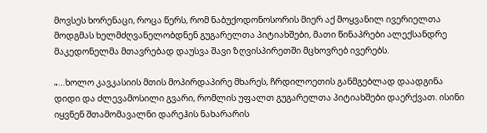მოვსეს ხორენაცი, როცა წერს, რომ ნაბუქოდონოსორის მიერ აქ მოყვანილ ივერიელთა მოდგმას ხელმძღვანელობდნენ გუგარელთა პიტიახშები, მათი წინაპრები ალექსანდრე მაკედონელმა მთავრებად დაუსვა შავი ზღვისპირეთში მცხოვრებ ივერებს.

„…ხოლო კავკასიის მთის მოპირდაპირე მხარეს, ჩრდილოეთის განმგებლად დაადგინა დიდი და ძლევამოსილი გვარი, რომლის უფალთ გუგარელთა პიტიახშები დაერქვათ. ისინი იყვნენ შთამომავალნი დარეჰის ნახარარის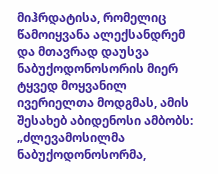მიჰრდატისა, რომელიც წამოიყვანა ალექსანდრემ და მთავრად დაუსვა ნაბუქოდონოსორის მიერ ტყვედ მოყვანილ ივერიელთა მოდგმას, ამის შესახებ აბიდენოსი ამბობს: „ძლევამოსილმა ნაბუქოდონოსორმა,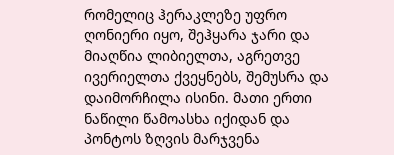რომელიც ჰერაკლეზე უფრო ღონიერი იყო, შეჰყარა ჯარი და მიაღწია ლიბიელთა, აგრეთვე ივერიელთა ქვეყნებს, შემუსრა და დაიმორჩილა ისინი. მათი ერთი ნაწილი წამოასხა იქიდან და პონტოს ზღვის მარჯვენა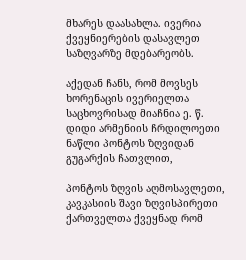მხარეს დაასახლა. ივერია ქვეყნიერების დასავლეთ საზღვარზე მდებარეობს.

აქედან ჩანს, რომ მოვსეს ხორენაცის ივერიელთა საცხოვრისად მიაჩნია ე. წ. დიდი არმენიის ჩრდილოეთი ნაწლი პონტოს ზღვიდან გუგარქის ჩათვლით,

პონტოს ზღვის აღმოსავლეთი, კავკასიის შავი ზღვისპირეთი ქართველთა ქვეყნად რომ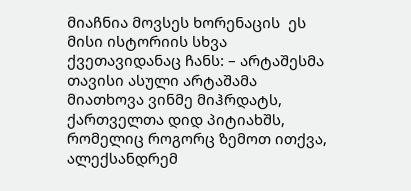მიაჩნია მოვსეს ხორენაცის  ეს მისი ისტორიის სხვა ქვეთავიდანაც ჩანს: – არტაშესმა თავისი ასული არტაშამა მიათხოვა ვინმე მიჰრდატს, ქართველთა დიდ პიტიახშს, რომელიც როგორც ზემოთ ითქვა, ალექსანდრემ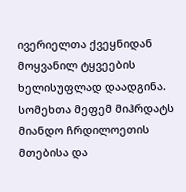ივერიელთა ქვეყნიდან მოყვანილ ტყვეების ხელისუფლად დაადგინა. სომეხთა მეფემ მიჰრდატს მიანდო ჩრდილოეთის მთებისა და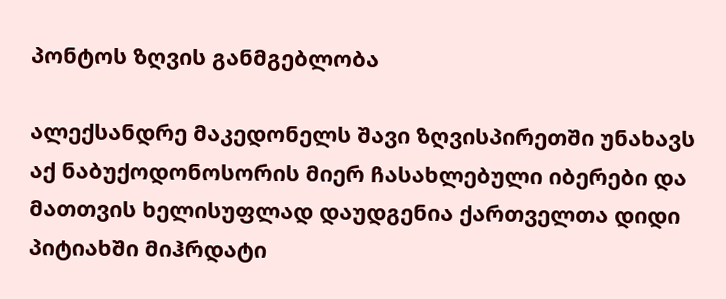პონტოს ზღვის განმგებლობა

ალექსანდრე მაკედონელს შავი ზღვისპირეთში უნახავს აქ ნაბუქოდონოსორის მიერ ჩასახლებული იბერები და მათთვის ხელისუფლად დაუდგენია ქართველთა დიდი პიტიახში მიჰრდატი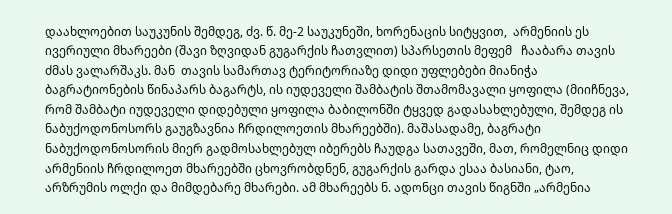დაახლოებით საუკუნის შემდეგ, ძვ. წ. მე-2 საუკუნეში, ხორენაცის სიტყვით,  არმენიის ეს ივერიული მხარეები (შავი ზღვიდან გუგარქის ჩათვლით) სპარსეთის მეფემ   ჩააბარა თავის ძმას ვალარშაკს. მან  თავის სამართავ ტერიტორიაზე დიდი უფლებები მიანიჭა ბაგრატიონების წინაპარს ბაგარტს, ის იუდეველი შამბატის შთამომავალი ყოფილა (მიიჩნევა, რომ შამბატი იუდეველი დიდებული ყოფილა ბაბილონში ტყვედ გადასახლებული, შემდეგ ის ნაბუქოდონოსორს გაუგზავნია ჩრდილოეთის მხარეებში). მაშასადამე, ბაგრატი ნაბუქოდონოსორის მიერ გადმოსახლებულ იბერებს ჩაუდგა სათავეში, მათ, რომელნიც დიდი არმენიის ჩრდილოეთ მხარეებში ცხოვრობდნენ, გუგარქის გარდა ესაა ბასიანი, ტაო, არზრუმის ოლქი და მიმდებარე მხარები. ამ მხარეებს ნ. ადონცი თავის წიგნში „არმენია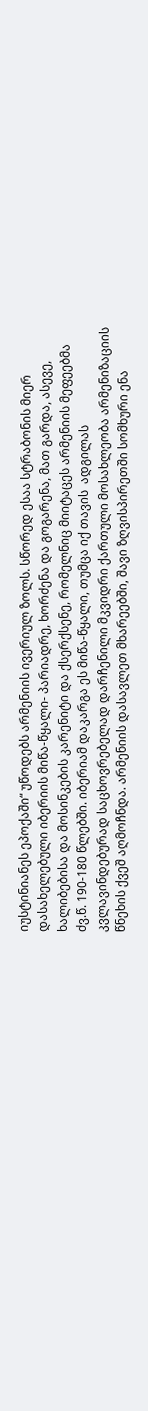იუსტინიანეს ეპოქაში“ უწოდებს არმენიის ივერიულ ზოლს. სწორედ ესაა სტრაბონის მიერ დასახელებული იბერიის მიწა-წყალი- პარიადრე, ხორძენა და გოგარენა, მათ გარდა, ასევე, ხალიბებისა და მოსინკების კარენიტი და ქსერქსენე, რომელნიც მიიტაცეს არმენიის მეფეებმა ძვ.წ. 190-180 წლებში. იბერიამ დაკარგა ეს მიწა-წყალი, თუმცა იქ თავის  ადგილას კვლავინდებურად საცხოვრებელად დარჩენილი მკვიდრი ქართული მოსახლეობა არმენიზაციის წნეხის ქვეშ აღმოჩნდა. არმენიის დასავლეთ მხარეებში, შავი ზღვისპირეთში სომხური ენა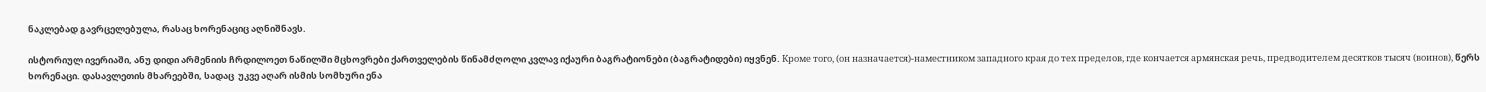ნაკლებად გავრცელებულა, რასაც ხორენაციც აღნიშნავს.

ისტორიულ ივერიაში, ანუ დიდი არმენიის ჩრდილოეთ ნაწილში მცხოვრები ქართველების წინამძღოლი კვლავ იქაური ბაგრატიონები (ბაგრატიდები) იყვნენ. Кроме того, (он назначается)-наместником западного края до тех пределов, где кончается армянская речь, предводителем десятков тысяч (воинов), წერს  ხორენაცი. დასავლეთის მხარეებში, სადაც  უკვე აღარ ისმის სომხური ენა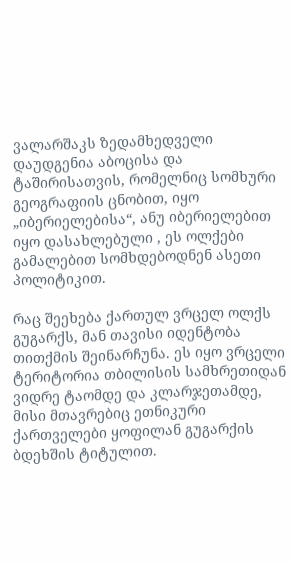ვალარშაკს ზედამხედველი დაუდგენია აბოცისა და ტაშირისათვის, რომელნიც სომხური გეოგრაფიის ცნობით, იყო „იბერიელებისა“, ანუ იბერიელებით იყო დასახლებული , ეს ოლქები გამალებით სომხდებოდნენ ასეთი პოლიტიკით.

რაც შეეხება ქართულ ვრცელ ოლქს გუგარქს, მან თავისი იდენტობა თითქმის შეინარჩუნა. ეს იყო ვრცელი ტერიტორია თბილისის სამხრეთიდან ვიდრე ტაომდე და კლარჯეთამდე, მისი მთავრებიც ეთნიკური ქართველები ყოფილან გუგარქის ბდეხშის ტიტულით.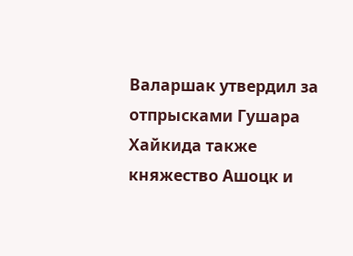Валаршак утвердил за отпрысками Гушара Хайкида также княжество Ашоцк и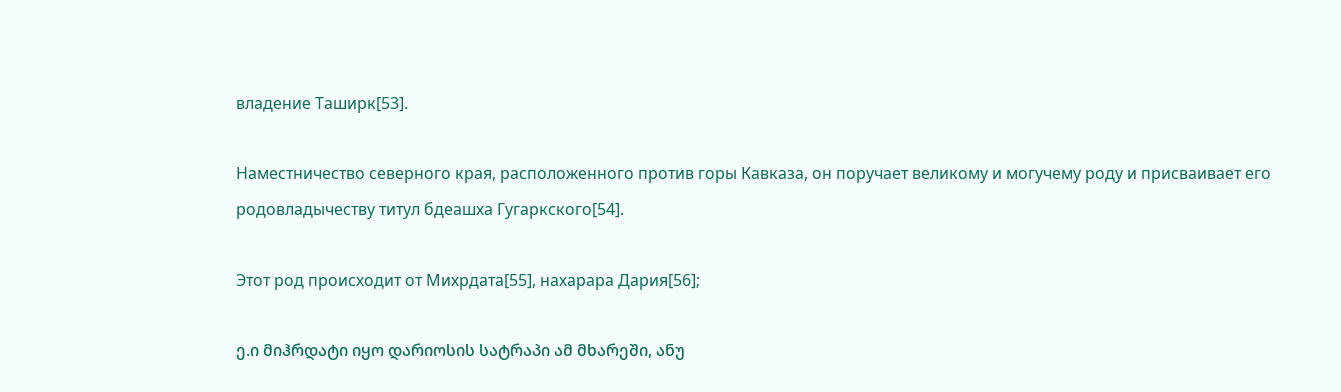владение Таширк[53].

Наместничество северного края, расположенного против горы Кавказа, он поручает великому и могучему роду и присваивает его родовладычеству титул бдеашха Гугаркского[54].

Этот род происходит от Михрдата[55], нахарара Дария[56];

ე.ი მიჰრდატი იყო დარიოსის სატრაპი ამ მხარეში, ანუ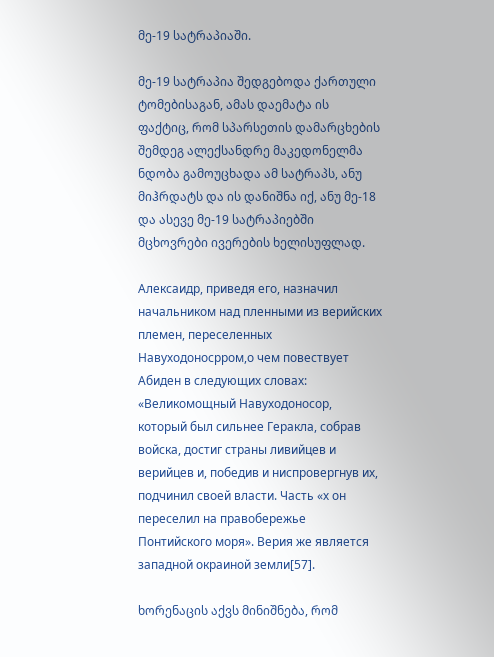მე-19 სატრაპიაში.

მე-19 სატრაპია შედგებოდა ქართული ტომებისაგან, ამას დაემატა ის ფაქტიც, რომ სპარსეთის დამარცხების შემდეგ ალექსანდრე მაკედონელმა ნდობა გამოუცხადა ამ სატრაპს, ანუ მიჰრდატს და ის დანიშნა იქ, ანუ მე-18 და ასევე მე-19 სატრაპიებში მცხოვრები ივერების ხელისუფლად.

Алексаидр, приведя его, назначил начальником над пленными из верийских племен, переселенных Навуходоносрром,о чем повествует Абиден в следующих словах: «Великомощный Навуходоносор, который был сильнее Геракла, собрав войска, достиг страны ливийцев и верийцев и, победив и ниспровергнув их, подчинил своей власти. Часть «х он переселил на правобережье Понтийского моря». Верия же является западной окраиной земли[57].

ხორენაცის აქვს მინიშნება, რომ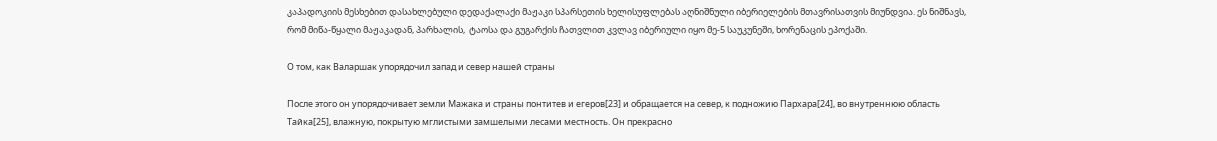კაპადოკიის მესხებით დასახლებული დედაქალაქი მაჟაკი სპარსეთის ხელისუფლებას აღნიშნული იბერიელების მთავრისათვის მიუნდვია. ეს ნიშნავს, რომ მიწა-წყალი მაჟაკადან, პარხალის,  ტაოსა და გუგარქის ჩათვლით კვლავ იბერიული იყო მე-5 საუკუნეში, ხორენაცის ეპოქაში.

О том, как Валаршак упорядочил запад и север нашей страны

После этого он упорядочивает земли Мажака и страны понтитев и егеров[23] и обращается на север, к подножию Пархара[24], во внутреннюю область Тайка[25], влажную, покрытую мглистыми замшелыми лесами местность. Он прекрасно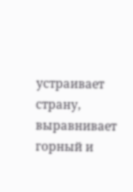устраивает страну, выравнивает горный и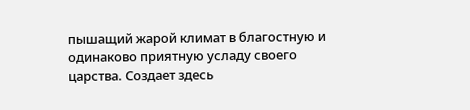пышащий жарой климат в благостную и одинаково приятную усладу своего царства. Создает здесь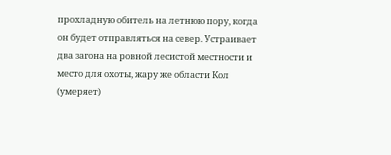прохладную обитель на летнюю пору, когда он будет отправляться на север. Устраивает два загона на ровной лесистой местности и место для охоты, жару же области Кол (умеряет)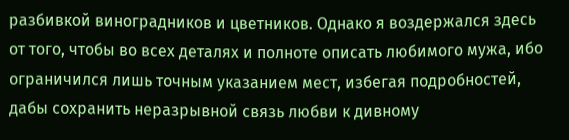разбивкой виноградников и цветников. Однако я воздержался здесь от того, чтобы во всех деталях и полноте описать любимого мужа, ибо ограничился лишь точным указанием мест, избегая подробностей, дабы сохранить неразрывной связь любви к дивному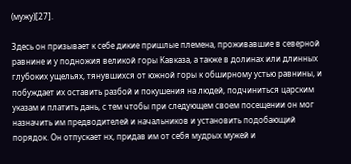(мужу)[27].

Здесь он призывает к себе дикие пришлые племена, проживавшие в северной равнине и у подножия великой горы Кавказа, а также в долинах или длинных глубоких ущельях, тянувшихся от южной горы к обширному устью равнины, и побуждает их оставить разбой и покушения на людей, подчиниться царским указам и платить дань, с тем чтобы при следующем своем посещении он мог назначить им предводителей и начальников и установить подобающий порядок. Он отпускает нх, придав им от себя мудрых мужей и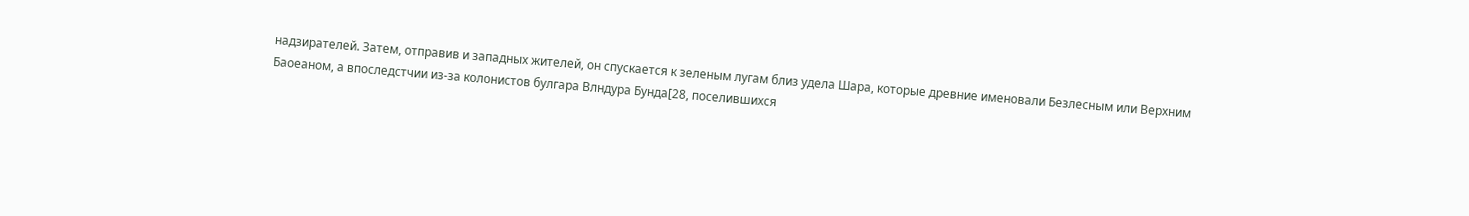надзирателей. Затем, отправив и западных жителей, он спускается к зеленым лугам близ удела Шара, которые древние именовали Безлесным или Верхним Баоеаном, а впоследстчии из-за колонистов булгара Влндура Бунда[28, поселившихся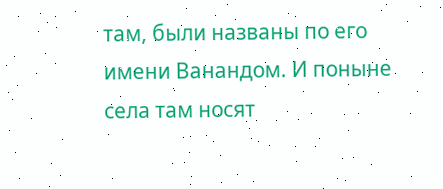там, были названы по его имени Ванандом. И поныне села там носят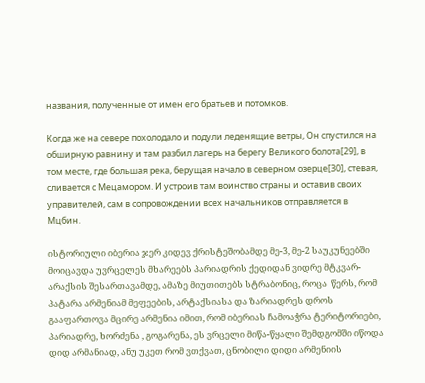названия, полученные от имен его братьев и потомков.

Когда же на севере похолодало и подули леденящие ветры, Он спустился на обширную равнину и там разбил лагерь на берегу Великого болота[29], в том месте, где большая река, берущая начало в северном озерце[30], стевая, сливается с Мецамором. И устроив там воинство страны и оставив своих управителей, сам в сопровождении всех начальников отправляется в Мцбин.

ისტორიული იბერია ჯერ კიდევ ქრისტეშობამდე მე-3, მე-2 საუკუნეებში მოიცავდა უვრცელეს მხარეებს პარიადრის ქედიდან ვიდრე მტკვარ-არაქსის შესართავამდე, ამაზე მიუთითებს სტრაბონიც, როცა  წერს, რომ პატარა არმენიამ მეფეების, არტაქსიასა და ზარიადრეს დროს გააფართოვა მცირე არმენია იმით, რომ იბერიას ჩამოაჭრა ტერიტორიები, პარიადრე, ხორძენა , გოგარენა, ეს ვრცელი მიწა-წყალი შემდგომში იწოდა დიდ არმანიად, ანუ უკეთ რომ ვთქვათ, ცნობილი დიდი არმენიის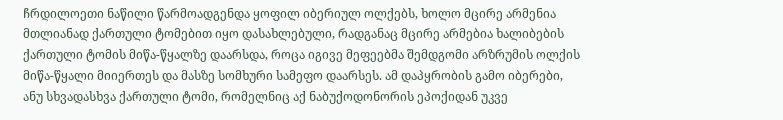ჩრდილოეთი ნაწილი წარმოადგენდა ყოფილ იბერიულ ოლქებს, ხოლო მცირე არმენია მთლიანად ქართული ტომებით იყო დასახლებული, რადგანაც მცირე არმებია ხალიბების ქართული ტომის მიწა-წყალზე დაარსდა, როცა იგივე მეფეებმა შემდგომი არზრუმის ოლქის  მიწა-წყალი მიიერთეს და მასზე სომხური სამეფო დაარსეს. ამ დაპყრობის გამო იბერები, ანუ სხვადასხვა ქართული ტომი, რომელნიც აქ ნაბუქოდონორის ეპოქიდან უკვე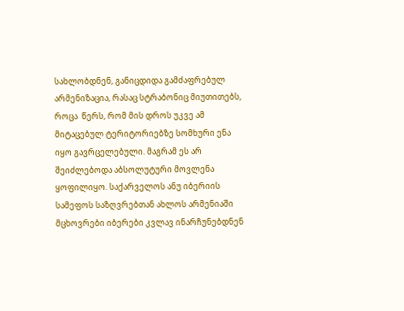სახლობდნენ, განიცდიდა გამძაფრებულ არმენიზაცია, რასაც სტრაბონიც მიუთითებს, როცა  წერს, რომ მის დროს უკვე ამ მიტაცებულ ტერიტორიებზე სომხური ენა იყო გავრცელებული. მაგრამ ეს არ შეიძლებოდა აბსოლუტური მოვლენა ყოფილიყო. საქარველოს ანუ იბერიის სამეფოს საზღვრებთან ახლოს არმენიაში მცხოვრები იბერები კვლავ ინარჩუნებდნენ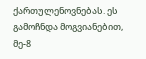ქართულენოვნებას. ეს გამოჩნდა მოგვიანებით, მე-8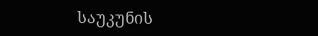საუკუნის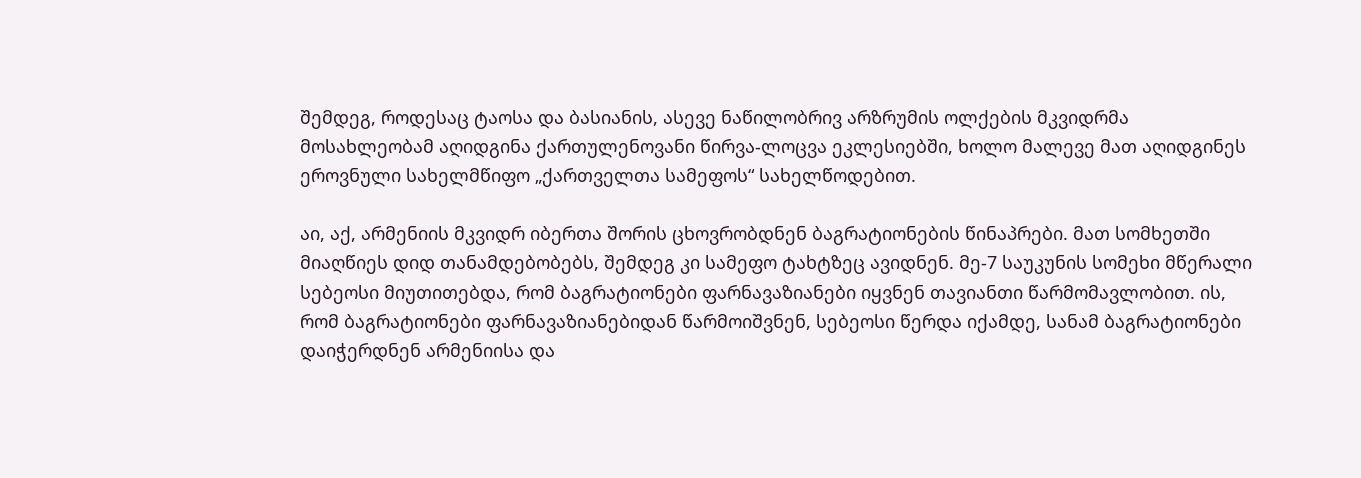შემდეგ, როდესაც ტაოსა და ბასიანის, ასევე ნაწილობრივ არზრუმის ოლქების მკვიდრმა მოსახლეობამ აღიდგინა ქართულენოვანი წირვა-ლოცვა ეკლესიებში, ხოლო მალევე მათ აღიდგინეს ეროვნული სახელმწიფო „ქართველთა სამეფოს“ სახელწოდებით.

აი, აქ, არმენიის მკვიდრ იბერთა შორის ცხოვრობდნენ ბაგრატიონების წინაპრები. მათ სომხეთში მიაღწიეს დიდ თანამდებობებს, შემდეგ კი სამეფო ტახტზეც ავიდნენ. მე-7 საუკუნის სომეხი მწერალი სებეოსი მიუთითებდა, რომ ბაგრატიონები ფარნავაზიანები იყვნენ თავიანთი წარმომავლობით. ის, რომ ბაგრატიონები ფარნავაზიანებიდან წარმოიშვნენ, სებეოსი წერდა იქამდე, სანამ ბაგრატიონები დაიჭერდნენ არმენიისა და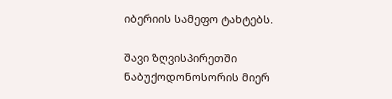იბერიის სამეფო ტახტებს.

შავი ზღვისპირეთში ნაბუქოდონოსორის მიერ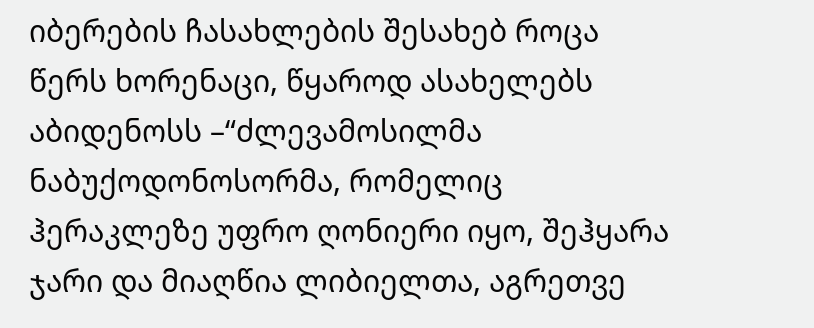იბერების ჩასახლების შესახებ როცა წერს ხორენაცი, წყაროდ ასახელებს აბიდენოსს –“ძლევამოსილმა ნაბუქოდონოსორმა, რომელიც ჰერაკლეზე უფრო ღონიერი იყო, შეჰყარა ჯარი და მიაღწია ლიბიელთა, აგრეთვე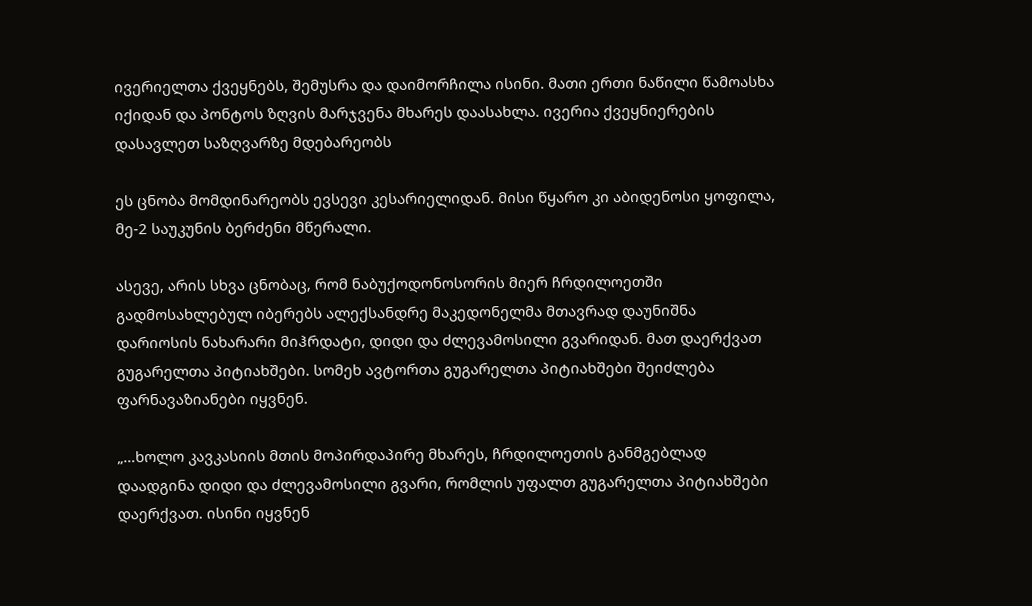ივერიელთა ქვეყნებს, შემუსრა და დაიმორჩილა ისინი. მათი ერთი ნაწილი წამოასხა იქიდან და პონტოს ზღვის მარჯვენა მხარეს დაასახლა. ივერია ქვეყნიერების დასავლეთ საზღვარზე მდებარეობს

ეს ცნობა მომდინარეობს ევსევი კესარიელიდან. მისი წყარო კი აბიდენოსი ყოფილა, მე-2 საუკუნის ბერძენი მწერალი.

ასევე, არის სხვა ცნობაც, რომ ნაბუქოდონოსორის მიერ ჩრდილოეთში გადმოსახლებულ იბერებს ალექსანდრე მაკედონელმა მთავრად დაუნიშნა დარიოსის ნახარარი მიჰრდატი, დიდი და ძლევამოსილი გვარიდან. მათ დაერქვათ გუგარელთა პიტიახშები. სომეხ ავტორთა გუგარელთა პიტიახშები შეიძლება ფარნავაზიანები იყვნენ.

„…ხოლო კავკასიის მთის მოპირდაპირე მხარეს, ჩრდილოეთის განმგებლად დაადგინა დიდი და ძლევამოსილი გვარი, რომლის უფალთ გუგარელთა პიტიახშები დაერქვათ. ისინი იყვნენ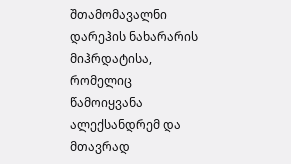შთამომავალნი დარეჰის ნახარარის მიჰრდატისა, რომელიც წამოიყვანა ალექსანდრემ და მთავრად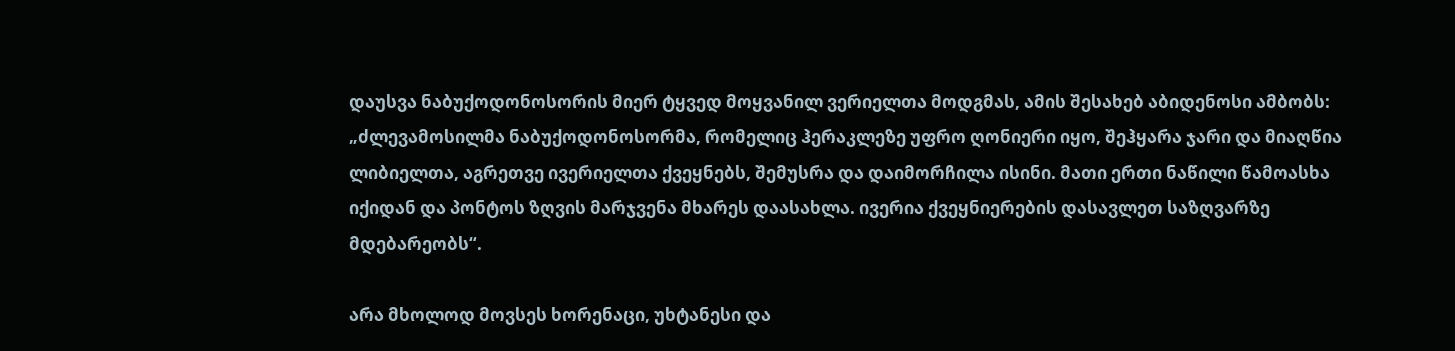დაუსვა ნაბუქოდონოსორის მიერ ტყვედ მოყვანილ ვერიელთა მოდგმას, ამის შესახებ აბიდენოსი ამბობს: „ძლევამოსილმა ნაბუქოდონოსორმა, რომელიც ჰერაკლეზე უფრო ღონიერი იყო, შეჰყარა ჯარი და მიაღწია ლიბიელთა, აგრეთვე ივერიელთა ქვეყნებს, შემუსრა და დაიმორჩილა ისინი. მათი ერთი ნაწილი წამოასხა იქიდან და პონტოს ზღვის მარჯვენა მხარეს დაასახლა. ივერია ქვეყნიერების დასავლეთ საზღვარზე მდებარეობს“.

არა მხოლოდ მოვსეს ხორენაცი, უხტანესი და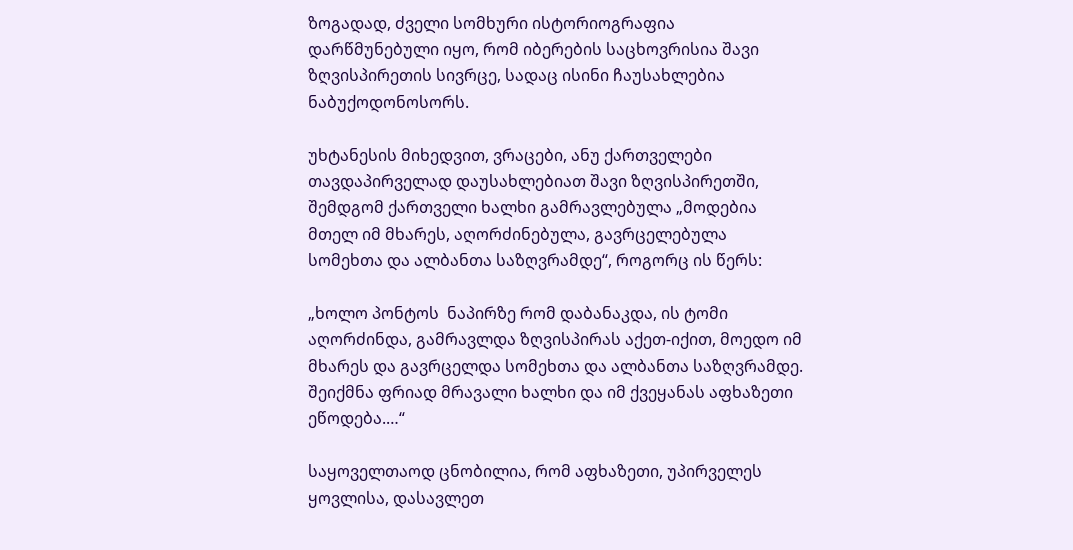ზოგადად, ძველი სომხური ისტორიოგრაფია დარწმუნებული იყო, რომ იბერების საცხოვრისია შავი ზღვისპირეთის სივრცე, სადაც ისინი ჩაუსახლებია ნაბუქოდონოსორს.

უხტანესის მიხედვით, ვრაცები, ანუ ქართველები თავდაპირველად დაუსახლებიათ შავი ზღვისპირეთში, შემდგომ ქართველი ხალხი გამრავლებულა „მოდებია მთელ იმ მხარეს, აღორძინებულა, გავრცელებულა სომეხთა და ალბანთა საზღვრამდე“, როგორც ის წერს:

„ხოლო პონტოს  ნაპირზე რომ დაბანაკდა, ის ტომი აღორძინდა, გამრავლდა ზღვისპირას აქეთ-იქით, მოედო იმ მხარეს და გავრცელდა სომეხთა და ალბანთა საზღვრამდე. შეიქმნა ფრიად მრავალი ხალხი და იმ ქვეყანას აფხაზეთი ეწოდება.…“

საყოველთაოდ ცნობილია, რომ აფხაზეთი, უპირველეს ყოვლისა, დასავლეთ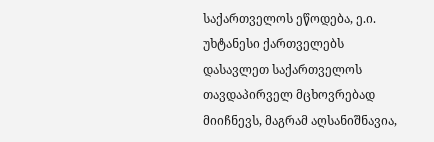საქართველოს ეწოდება, ე.ი. უხტანესი ქართველებს დასავლეთ საქართველოს თავდაპირველ მცხოვრებად მიიჩნევს, მაგრამ აღსანიშნავია,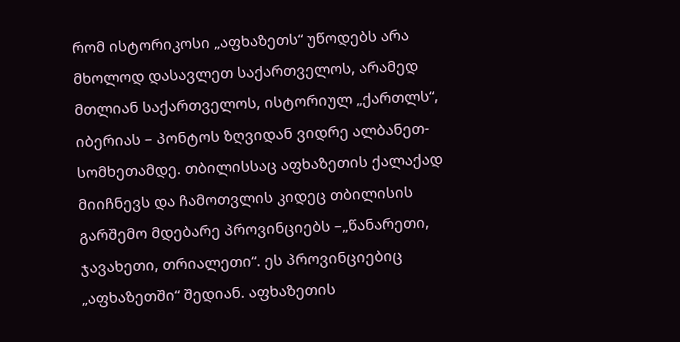რომ ისტორიკოსი „აფხაზეთს“ უწოდებს არა მხოლოდ დასავლეთ საქართველოს, არამედ მთლიან საქართველოს, ისტორიულ „ქართლს“, იბერიას – პონტოს ზღვიდან ვიდრე ალბანეთ-სომხეთამდე. თბილისსაც აფხაზეთის ქალაქად მიიჩნევს და ჩამოთვლის კიდეც თბილისის გარშემო მდებარე პროვინციებს –„წანარეთი, ჯავახეთი, თრიალეთი“. ეს პროვინციებიც „აფხაზეთში“ შედიან. აფხაზეთის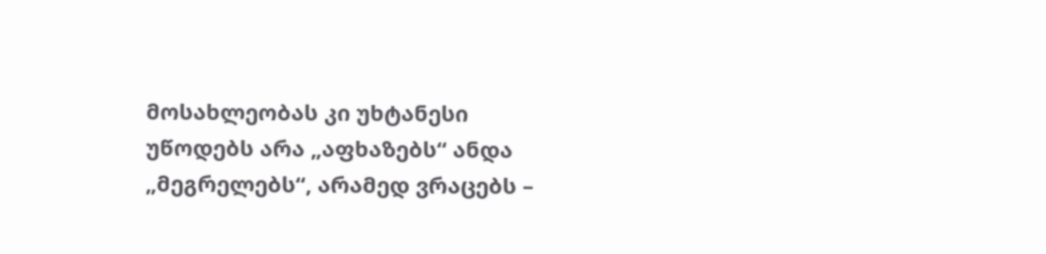მოსახლეობას კი უხტანესი უწოდებს არა „აფხაზებს“ ანდა „მეგრელებს“, არამედ ვრაცებს –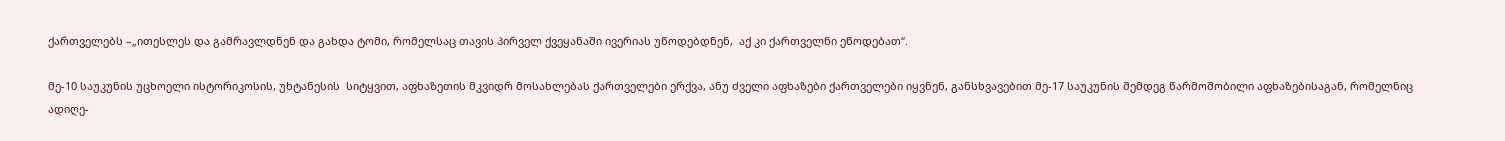ქართველებს –„ითესლეს და გამრავლდნენ და გახდა ტომი, რომელსაც თავის პირველ ქვეყანაში ივერიას უწოდებდნენ,  აქ კი ქართველნი ეწოდებათ“.

მე-10 საუკუნის უცხოელი ისტორიკოსის, უხტანესის  სიტყვით, აფხაზეთის მკვიდრ მოსახლებას ქართველები ერქვა, ანუ ძველი აფხაზები ქართველები იყვნენ, განსხვავებით მე-17 საუკუნის შემდეგ წარმოშობილი აფხაზებისაგან, რომელნიც ადიღე-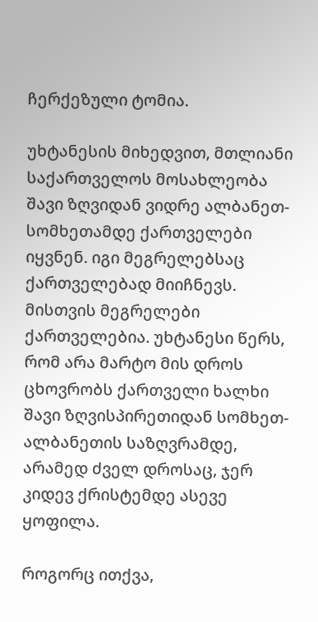ჩერქეზული ტომია.

უხტანესის მიხედვით, მთლიანი საქართველოს მოსახლეობა შავი ზღვიდან ვიდრე ალბანეთ-სომხეთამდე ქართველები იყვნენ. იგი მეგრელებსაც ქართველებად მიიჩნევს. მისთვის მეგრელები ქართველებია. უხტანესი წერს, რომ არა მარტო მის დროს ცხოვრობს ქართველი ხალხი შავი ზღვისპირეთიდან სომხეთ-ალბანეთის საზღვრამდე, არამედ ძველ დროსაც, ჯერ კიდევ ქრისტემდე ასევე ყოფილა.

როგორც ითქვა,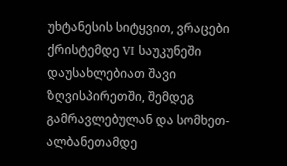უხტანესის სიტყვით, ვრაცები ქრისტემდე VI საუკუნეში დაუსახლებიათ შავი ზღვისპირეთში, შემდეგ გამრავლებულან და სომხეთ-ალბანეთამდე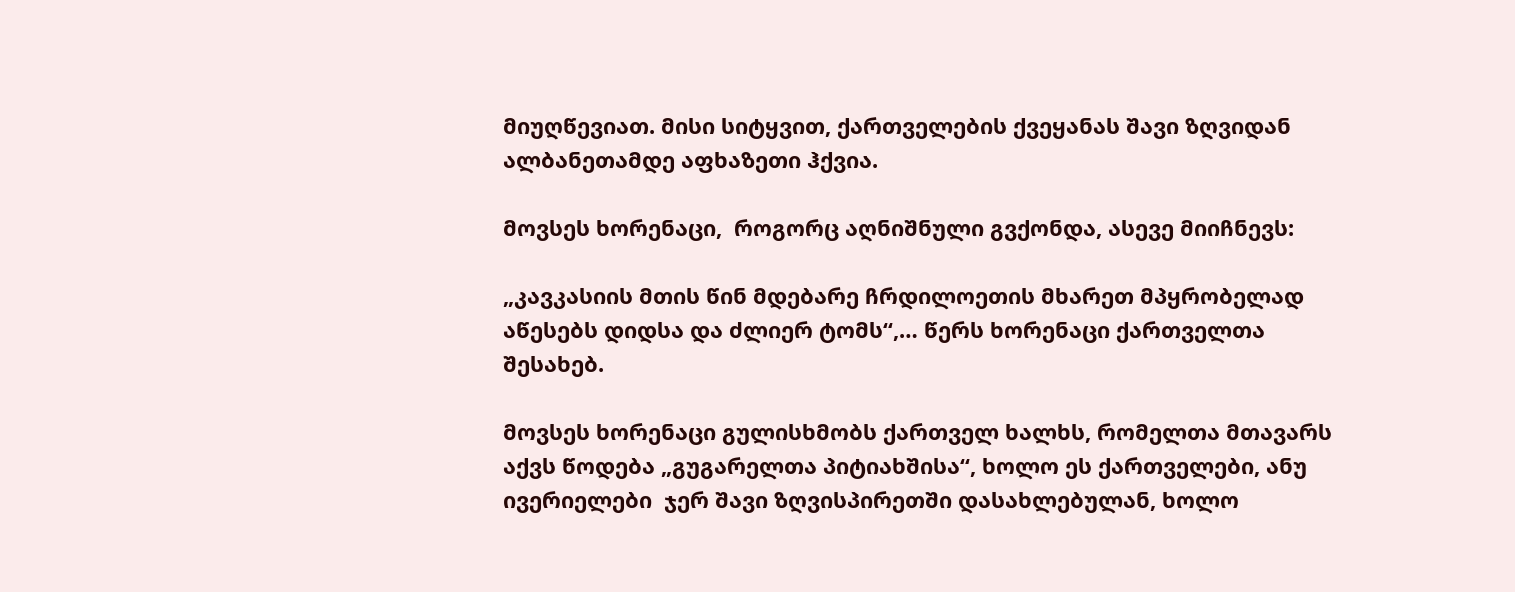მიუღწევიათ. მისი სიტყვით, ქართველების ქვეყანას შავი ზღვიდან ალბანეთამდე აფხაზეთი ჰქვია.

მოვსეს ხორენაცი,  როგორც აღნიშნული გვქონდა, ასევე მიიჩნევს:

„კავკასიის მთის წინ მდებარე ჩრდილოეთის მხარეთ მპყრობელად აწესებს დიდსა და ძლიერ ტომს“,… წერს ხორენაცი ქართველთა შესახებ.

მოვსეს ხორენაცი გულისხმობს ქართველ ხალხს, რომელთა მთავარს აქვს წოდება „გუგარელთა პიტიახშისა“, ხოლო ეს ქართველები, ანუ ივერიელები  ჯერ შავი ზღვისპირეთში დასახლებულან, ხოლო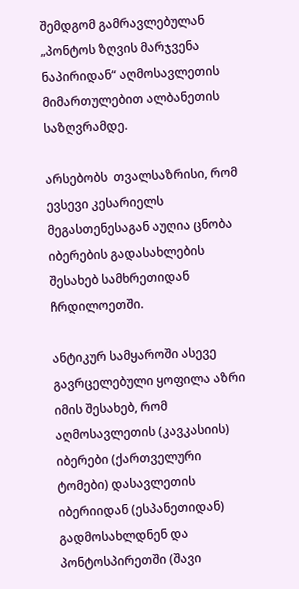შემდგომ გამრავლებულან „პონტოს ზღვის მარჯვენა ნაპირიდან“ აღმოსავლეთის მიმართულებით ალბანეთის საზღვრამდე.

არსებობს  თვალსაზრისი, რომ  ევსევი კესარიელს მეგასთენესაგან აუღია ცნობა  იბერების გადასახლების შესახებ სამხრეთიდან ჩრდილოეთში.

ანტიკურ სამყაროში ასევე გავრცელებული ყოფილა აზრი იმის შესახებ, რომ აღმოსავლეთის (კავკასიის) იბერები (ქართველური ტომები) დასავლეთის იბერიიდან (ესპანეთიდან) გადმოსახლდნენ და პონტოსპირეთში (შავი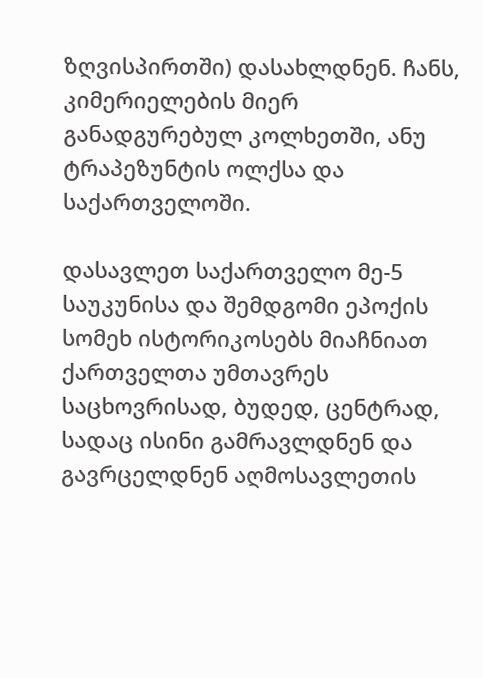ზღვისპირთში) დასახლდნენ. ჩანს, კიმერიელების მიერ განადგურებულ კოლხეთში, ანუ ტრაპეზუნტის ოლქსა და საქართველოში.

დასავლეთ საქართველო მე-5 საუკუნისა და შემდგომი ეპოქის სომეხ ისტორიკოსებს მიაჩნიათ ქართველთა უმთავრეს საცხოვრისად, ბუდედ, ცენტრად, სადაც ისინი გამრავლდნენ და გავრცელდნენ აღმოსავლეთის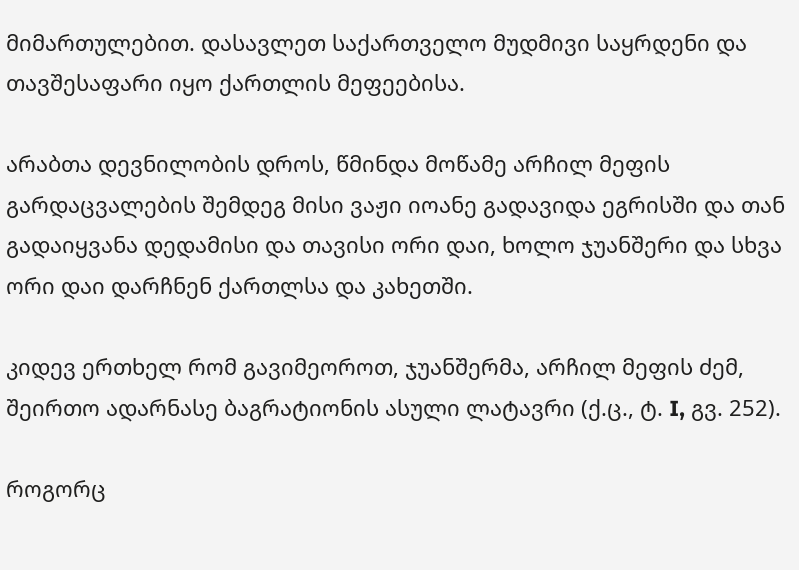მიმართულებით. დასავლეთ საქართველო მუდმივი საყრდენი და თავშესაფარი იყო ქართლის მეფეებისა.

არაბთა დევნილობის დროს, წმინდა მოწამე არჩილ მეფის გარდაცვალების შემდეგ მისი ვაჟი იოანე გადავიდა ეგრისში და თან გადაიყვანა დედამისი და თავისი ორი დაი, ხოლო ჯუანშერი და სხვა ორი დაი დარჩნენ ქართლსა და კახეთში.

კიდევ ერთხელ რომ გავიმეოროთ, ჯუანშერმა, არჩილ მეფის ძემ, შეირთო ადარნასე ბაგრატიონის ასული ლატავრი (ქ.ც., ტ. I, გვ. 252).

როგორც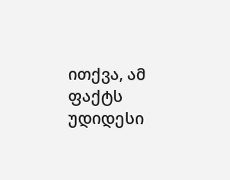ითქვა, ამ ფაქტს უდიდესი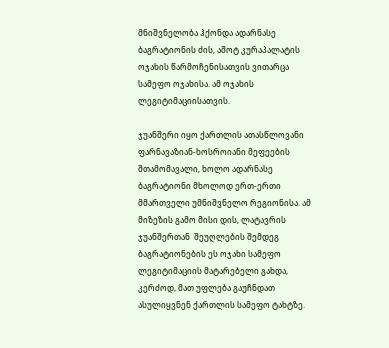მნიშვნელობა ჰქონდა ადარნასე ბაგრატიონის ძის, აშოტ კურაპალატის ოჯახის წარმოჩენისათვის ვითარცა სამეფო ოჯახისა. ამ ოჯახის ლეგიტიმაციისათვის.

ჯუანშერი იყო ქართლის ათასწლოვანი  ფარნავაზიან-ხოსროიანი მეფეების შთამომავალი, ხოლო ადარნასე ბაგრატიონი მხოლოდ ერთ-ერთი მმართველი უმნიშვნელო რეგიონისა. ამ მიზეზის გამო მისი დის, ლატავრის ჯუანშერთან  შეუღლების შემდეგ ბაგრატიონების ეს ოჯახი სამეფო ლეგიტიმაციის მატარებელი გახდა, კერძოდ, მათ უფლება გაუჩნდათ ასულიყვნენ ქართლის სამეფო ტახტზე.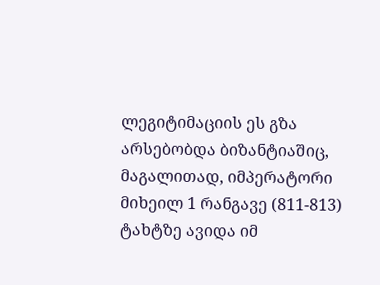ლეგიტიმაციის ეს გზა არსებობდა ბიზანტიაშიც, მაგალითად, იმპერატორი მიხეილ 1 რანგავე (811-813) ტახტზე ავიდა იმ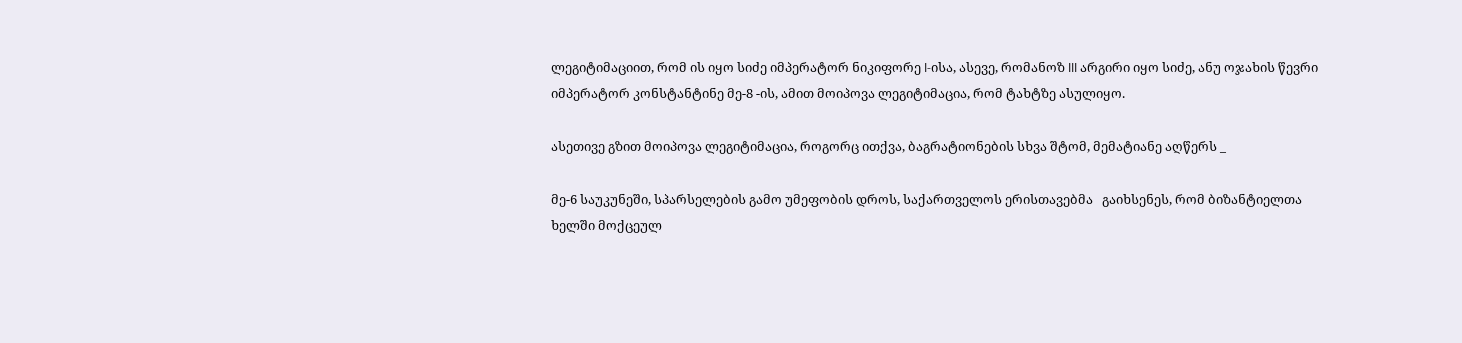ლეგიტიმაციით, რომ ის იყო სიძე იმპერატორ ნიკიფორე I-ისა, ასევე, რომანოზ III არგირი იყო სიძე, ანუ ოჯახის წევრი იმპერატორ კონსტანტინე მე-8 -ის, ამით მოიპოვა ლეგიტიმაცია, რომ ტახტზე ასულიყო.

ასეთივე გზით მოიპოვა ლეგიტიმაცია, როგორც ითქვა, ბაგრატიონების სხვა შტომ, მემატიანე აღწერს _

მე-6 საუკუნეში, სპარსელების გამო უმეფობის დროს, საქართველოს ერისთავებმა   გაიხსენეს, რომ ბიზანტიელთა ხელში მოქცეულ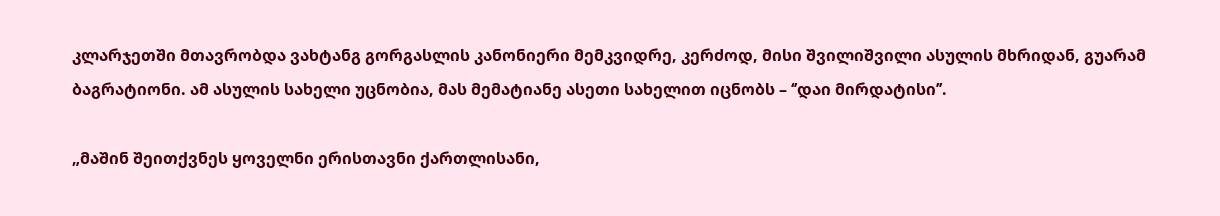კლარჯეთში მთავრობდა ვახტანგ გორგასლის კანონიერი მემკვიდრე, კერძოდ, მისი შვილიშვილი ასულის მხრიდან, გუარამ ბაგრატიონი. ამ ასულის სახელი უცნობია, მას მემატიანე ასეთი სახელით იცნობს – ‘’დაი მირდატისი’’.

„მაშინ შეითქვნეს ყოველნი ერისთავნი ქართლისანი,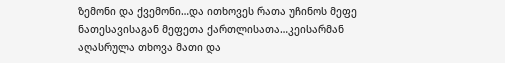ზემონი და ქვემონი…და ითხოვეს რათა უჩინოს მეფე ნათესავისაგან მეფეთა ქართლისათა…კეისარმან აღასრულა თხოვა მათი და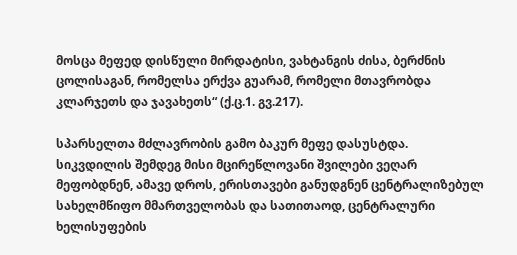მოსცა მეფედ დისწული მირდატისი, ვახტანგის ძისა, ბერძნის ცოლისაგან, რომელსა ერქვა გუარამ, რომელი მთავრობდა კლარჯეთს და ჯავახეთს“ (ქ.ც.1. გვ.217).

სპარსელთა მძლავრობის გამო ბაკურ მეფე დასუსტდა.  სიკვდილის შემდეგ მისი მცირეწლოვანი შვილები ვეღარ მეფობდნენ, ამავე დროს, ერისთავები განუდგნენ ცენტრალიზებულ სახელმწიფო მმართველობას და სათითაოდ, ცენტრალური ხელისუფების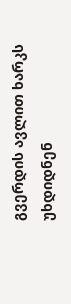გვერდის ავლით ხარკს უხდიდნენ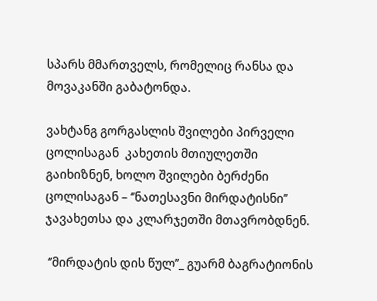სპარს მმართველს, რომელიც რანსა და მოვაკანში გაბატონდა.

ვახტანგ გორგასლის შვილები პირველი ცოლისაგან  კახეთის მთიულეთში გაიხიზნენ, ხოლო შვილები ბერძენი ცოლისაგან – ‘’ნათესავნი მირდატისნი’’ ჯავახეთსა და კლარჯეთში მთავრობდნენ.

 ‘’მირდატის დის წულ’’_ გუარმ ბაგრატიონის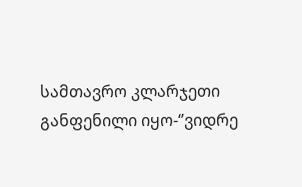სამთავრო კლარჯეთი განფენილი იყო-‘’ვიდრე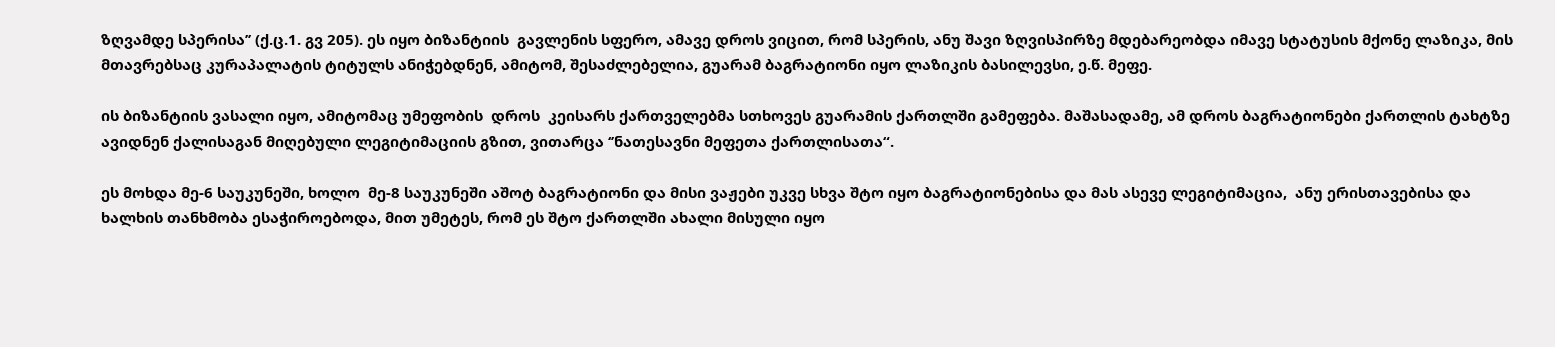ზღვამდე სპერისა’’ (ქ.ც.1. გვ 205). ეს იყო ბიზანტიის  გავლენის სფერო, ამავე დროს ვიცით, რომ სპერის, ანუ შავი ზღვისპირზე მდებარეობდა იმავე სტატუსის მქონე ლაზიკა, მის მთავრებსაც კურაპალატის ტიტულს ანიჭებდნენ, ამიტომ, შესაძლებელია, გუარამ ბაგრატიონი იყო ლაზიკის ბასილევსი, ე.წ. მეფე.

ის ბიზანტიის ვასალი იყო, ამიტომაც უმეფობის  დროს  კეისარს ქართველებმა სთხოვეს გუარამის ქართლში გამეფება. მაშასადამე, ამ დროს ბაგრატიონები ქართლის ტახტზე ავიდნენ ქალისაგან მიღებული ლეგიტიმაციის გზით, ვითარცა ‘’ნათესავნი მეფეთა ქართლისათა“.

ეს მოხდა მე-6 საუკუნეში, ხოლო  მე-8 საუკუნეში აშოტ ბაგრატიონი და მისი ვაჟები უკვე სხვა შტო იყო ბაგრატიონებისა და მას ასევე ლეგიტიმაცია,  ანუ ერისთავებისა და ხალხის თანხმობა ესაჭიროებოდა, მით უმეტეს, რომ ეს შტო ქართლში ახალი მისული იყო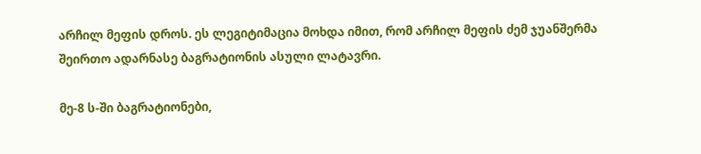არჩილ მეფის დროს. ეს ლეგიტიმაცია მოხდა იმით, რომ არჩილ მეფის ძემ ჯუანშერმა შეირთო ადარნასე ბაგრატიონის ასული ლატავრი.

მე-8 ს-ში ბაგრატიონები,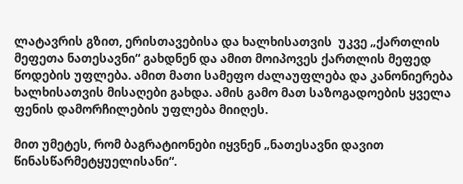ლატავრის გზით, ერისთავებისა და ხალხისათვის  უკვე „ქართლის მეფეთა ნათესავნი“ გახდნენ და ამით მოიპოვეს ქართლის მეფედ წოდების უფლება. ამით მათი სამეფო ძალაუფლება და კანონიერება ხალხისათვის მისაღები გახდა. ამის გამო მათ საზოგადოების ყველა ფენის დამორჩილების უფლება მიიღეს.

მით უმეტეს, რომ ბაგრატიონები იყვნენ „ნათესავნი დავით წინასწარმეტყუელისანი“.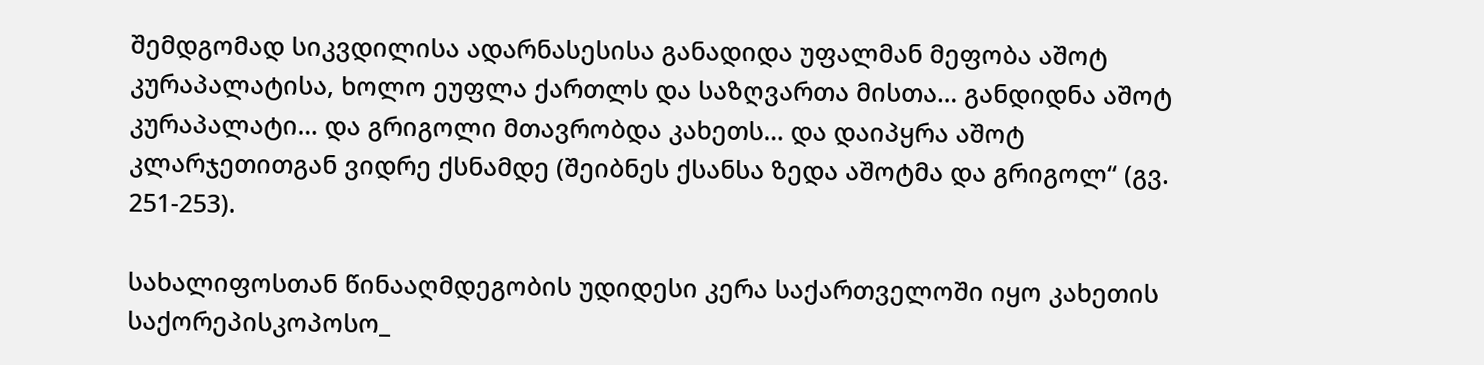შემდგომად სიკვდილისა ადარნასესისა განადიდა უფალმან მეფობა აშოტ კურაპალატისა, ხოლო ეუფლა ქართლს და საზღვართა მისთა… განდიდნა აშოტ კურაპალატი… და გრიგოლი მთავრობდა კახეთს… და დაიპყრა აშოტ კლარჯეთითგან ვიდრე ქსნამდე (შეიბნეს ქსანსა ზედა აშოტმა და გრიგოლ“ (გვ. 251-253).

სახალიფოსთან წინააღმდეგობის უდიდესი კერა საქართველოში იყო კახეთის საქორეპისკოპოსო_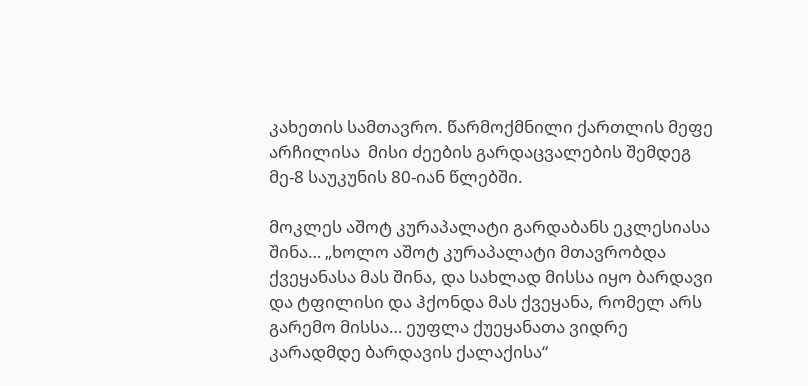კახეთის სამთავრო. წარმოქმნილი ქართლის მეფე არჩილისა  მისი ძეების გარდაცვალების შემდეგ მე-8 საუკუნის 80-იან წლებში.

მოკლეს აშოტ კურაპალატი გარდაბანს ეკლესიასა შინა… „ხოლო აშოტ კურაპალატი მთავრობდა ქვეყანასა მას შინა, და სახლად მისსა იყო ბარდავი და ტფილისი და ჰქონდა მას ქვეყანა, რომელ არს გარემო მისსა… ეუფლა ქუეყანათა ვიდრე კარადმდე ბარდავის ქალაქისა“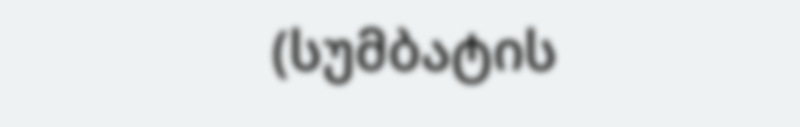(სუმბატის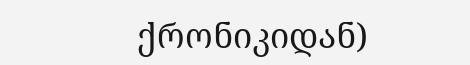ქრონიკიდან)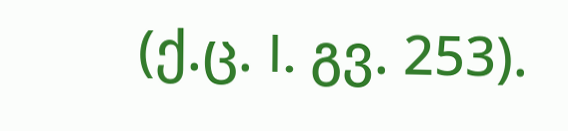(ქ.ც. I. გვ. 253).